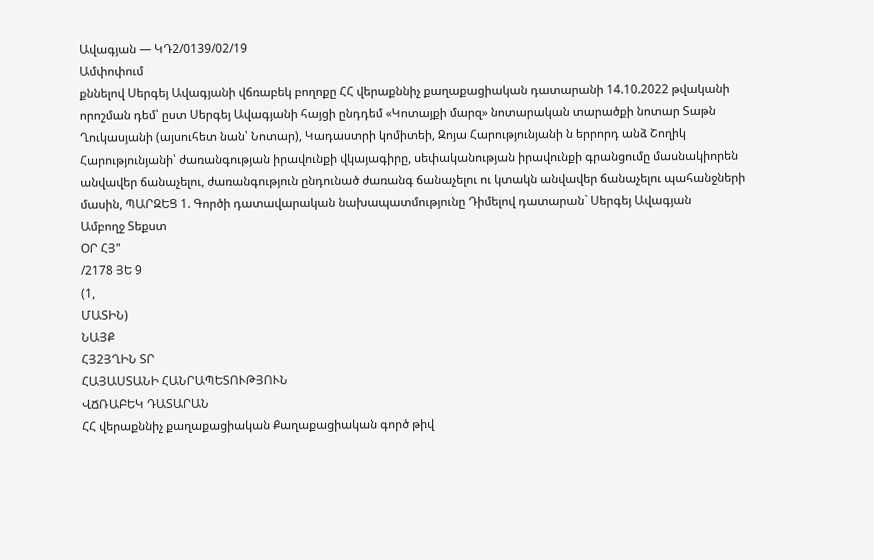Ավագյան — ԿԴ2/0139/02/19
Ամփոփում
քննելով Սերգեյ Ավագյանի վճռաբեկ բողոքը ՀՀ վերաքննիչ քաղաքացիական դատարանի 14.10.2022 թվականի որոշման դեմ՝ ըստ Սերգեյ Ավագյանի հայցի ընդդեմ «Կոտայքի մարզ» նոտարական տարածքի նոտար Տաթն Ղուկասյանի (այսուհետ նան՝ Նոտար), Կադաստրի կոմիտեի, Զոյա Հարությունյանի ն երրորդ անձ Շողիկ Հարությունյանի՝ ժառանգության իրավունքի վկայագիրը, սեփականության իրավունքի գրանցումը մասնակիորեն անվավեր ճանաչելու, ժառանգություն ընդունած ժառանգ ճանաչելու ու կտակն անվավեր ճանաչելու պահանջների մասին, ՊԱՐԶԵՑ 1. Գործի դատավարական նախապատմությունը Դիմելով դատարան` Սերգեյ Ավագյան
Ամբողջ Տեքստ
ՕՐ ՀՅ"
/2178 ՅԵ 9
(1,
ՄԱՏԻՆ)
ՆԱՅՔ
ՀՅ2ՅՂԻՆ ՏՐ
ՀԱՅԱՍՏԱՆԻ ՀԱՆՐԱՊԵՏՈՒԹՅՈՒՆ
ՎՃՌԱԲԵԿ ԴԱՏԱՐԱՆ
ՀՀ վերաքննիչ քաղաքացիական Քաղաքացիական գործ թիվ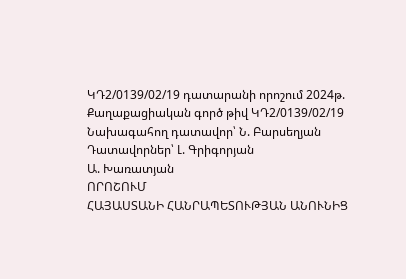ԿԴ2/0139/02/19 դատարանի որոշում 2024թ.
Քաղաքացիական գործ թիվ ԿԴ2/0139/02/19
Նախագահող դատավոր՝ Ն. Բարսեղյան
Դատավորներ՝ Լ. Գրիգորյան
Ա. Խառատյան
ՈՐՈՇՈՒՄ
ՀԱՅԱՍՏԱՆԻ ՀԱՆՐԱՊԵՏՈՒԹՅԱՆ ԱՆՈՒՆԻՑ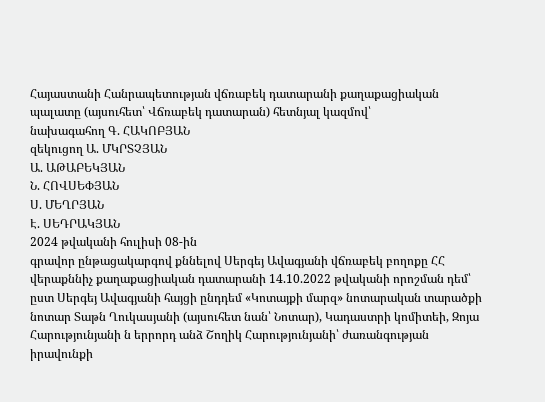Հայաստանի Հանրապետության վճռաբեկ դատարանի քաղաքացիական
պալատը (այսուհետ՝ Վճռաբեկ դատարան) հետնյալ կազմով՝
նախագահող Գ. ՀԱԿՈԲՅԱՆ
զեկուցող Ա. ՄԿՐՏՉՅԱՆ
Ա. ԱԹԱԲԵԿՅԱՆ
Ն. ՀՈՎՍԵՓՅԱՆ
Ս. ՄԵՂՐՅԱՆ
Է. ՍԵԴՐԱԿՅԱՆ
2024 թվականի հուլիսի 08-ին
գրավոր ընթացակարգով քննելով Սերգեյ Ավագյանի վճռաբեկ բողոքը ՀՀ վերաքննիչ քաղաքացիական դատարանի 14.10.2022 թվականի որոշման դեմ՝ ըստ Սերգեյ Ավագյանի հայցի ընդդեմ «Կոտայքի մարզ» նոտարական տարածքի նոտար Տաթն Ղուկասյանի (այսուհետ նան՝ Նոտար), Կադաստրի կոմիտեի, Զոյա Հարությունյանի ն երրորդ անձ Շողիկ Հարությունյանի՝ ժառանգության իրավունքի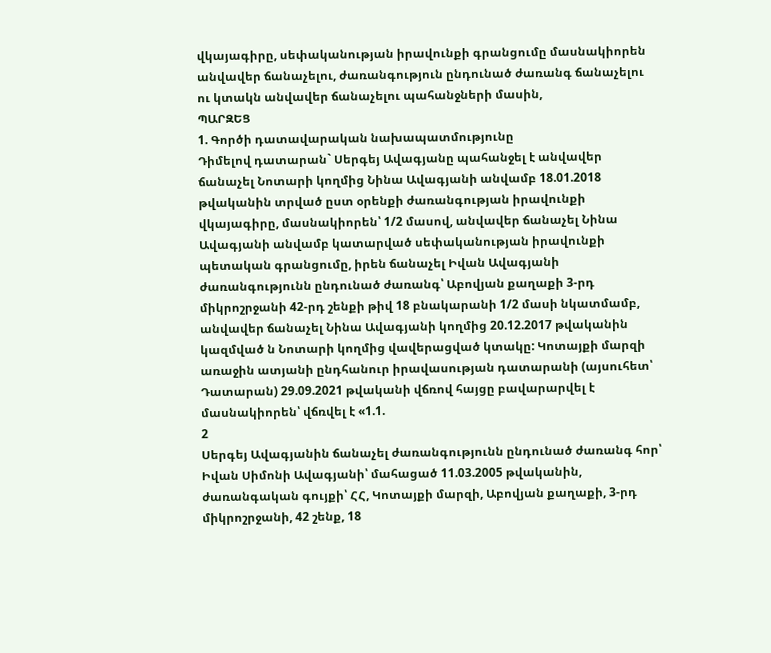վկայագիրը, սեփականության իրավունքի գրանցումը մասնակիորեն անվավեր ճանաչելու, ժառանգություն ընդունած ժառանգ ճանաչելու ու կտակն անվավեր ճանաչելու պահանջների մասին,
ՊԱՐԶԵՑ
1. Գործի դատավարական նախապատմությունը
Դիմելով դատարան` Սերգեյ Ավագյանը պահանջել է անվավեր ճանաչել Նոտարի կողմից Նինա Ավագյանի անվամբ 18.01.2018 թվականին տրված ըստ օրենքի ժառանգության իրավունքի վկայագիրը, մասնակիորեն՝ 1/2 մասով, անվավեր ճանաչել Նինա Ավագյանի անվամբ կատարված սեփականության իրավունքի պետական գրանցումը, իրեն ճանաչել Իվան Ավագյանի ժառանգությունն ընդունած ժառանգ՝ Աբովյան քաղաքի 3-րդ միկրոշրջանի 42-րդ շենքի թիվ 18 բնակարանի 1/2 մասի նկատմամբ, անվավեր ճանաչել Նինա Ավագյանի կողմից 20.12.2017 թվականին կազմված ն Նոտարի կողմից վավերացված կտակը: Կոտայքի մարզի առաջին ատյանի ընդհանուր իրավասության դատարանի (այսուհետ՝ Դատարան) 29.09.2021 թվականի վճռով հայցը բավարարվել է մասնակիորեն՝ վճռվել է «1.1.
2
Սերգեյ Ավագյանին ճանաչել ժառանգությունն ընդունած ժառանգ հոր՝ Իվան Սիմոնի Ավագյանի՝ մահացած 11.03.2005 թվականին, ժառանգական գույքի՝ ՀՀ, Կոտայքի մարզի, Աբովյան քաղաքի, 3-րդ միկրոշրջանի, 42 շենք, 18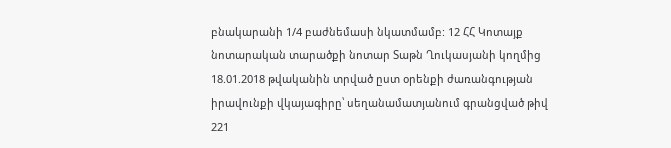բնակարանի 1/4 բաժնեմասի նկատմամբ: 12 ՀՀ Կոտայք նոտարական տարածքի նոտար Տաթն Ղուկասյանի կողմից 18.01.2018 թվականին տրված ըստ օրենքի ժառանգության իրավունքի վկայագիրը՝ սեղանամատյանում գրանցված թիվ 221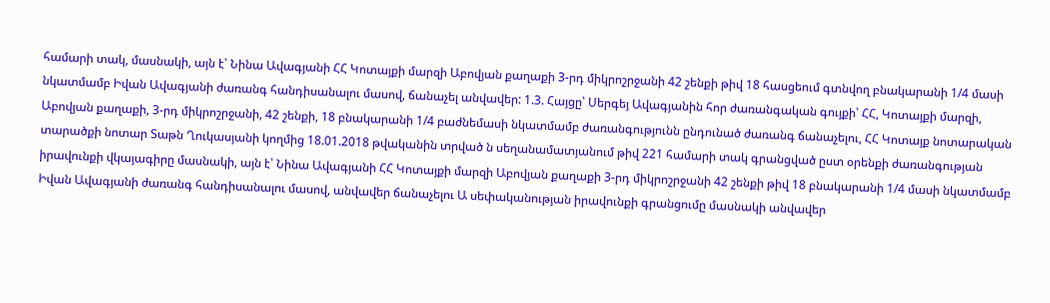համարի տակ, մասնակի, այն է՝ Նինա Ավագյանի ՀՀ Կոտայքի մարզի Աբովյան քաղաքի 3-րդ միկրոշրջանի 42 շենքի թիվ 18 հասցեում գտնվող բնակարանի 1/4 մասի նկատմամբ Իվան Ավագյանի ժառանգ հանդիսանալու մասով, ճանաչել անվավեր: 1.3. Հայցը՝ Սերգեյ Ավագյանին հոր ժառանգական գույքի՝ ՀՀ, Կոտայքի մարզի, Աբովյան քաղաքի, 3-րդ միկրոշրջանի, 42 շենքի, 18 բնակարանի 1/4 բաժնեմասի նկատմամբ ժառանգությունն ընդունած ժառանգ ճանաչելու, ՀՀ Կոտայք նոտարական տարածքի նոտար Տաթն Ղուկասյանի կողմից 18.01.2018 թվականին տրված ն սեղանամատյանում թիվ 221 համարի տակ գրանցված ըստ օրենքի ժառանգության իրավունքի վկայագիրը մասնակի, այն է՝ Նինա Ավագյանի ՀՀ Կոտայքի մարզի Աբովյան քաղաքի 3-րդ միկրոշրջանի 42 շենքի թիվ 18 բնակարանի 1/4 մասի նկատմամբ Իվան Ավագյանի ժառանգ հանդիսանալու մասով, անվավեր ճանաչելու Ա սեփականության իրավունքի գրանցումը մասնակի անվավեր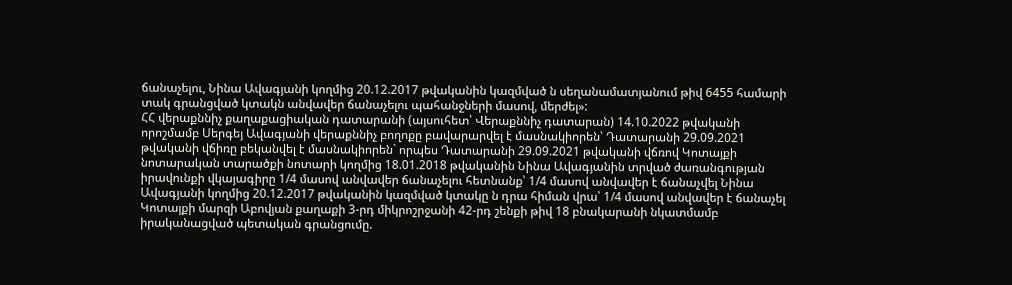ճանաչելու, Նինա Ավագյանի կողմից 20.12.2017 թվականին կազմված ն սեղանամատյանում թիվ 6455 համարի տակ գրանցված կտակն անվավեր ճանաչելու պահանջների մասով, մերժել»:
ՀՀ վերաքննիչ քաղաքացիական դատարանի (այսուհետ՝ Վերաքննիչ դատարան) 14.10.2022 թվականի որոշմամբ Սերգեյ Ավագյանի վերաքննիչ բողոքը բավարարվել է մասնակիորեն՝ Դատարանի 29.09.2021 թվականի վճիռը բեկանվել է մասնակիորեն` որպես Դատարանի 29.09.2021 թվականի վճռով Կոտայքի նոտարական տարածքի նոտարի կողմից 18.01.2018 թվականին Նինա Ավագյանին տրված ժառանգության իրավունքի վկայագիրը 1/4 մասով անվավեր ճանաչելու հետնանք՝ 1/4 մասով անվավեր է ճանաչվել Նինա Ավագյանի կողմից 20.12.2017 թվականին կազմված կտակը ն դրա հիման վրա՝ 1/4 մասով անվավեր է ճանաչել Կոտայքի մարզի Աբովյան քաղաքի 3-րդ միկրոշրջանի 42-րդ շենքի թիվ 18 բնակարանի նկատմամբ իրականացված պետական գրանցումը.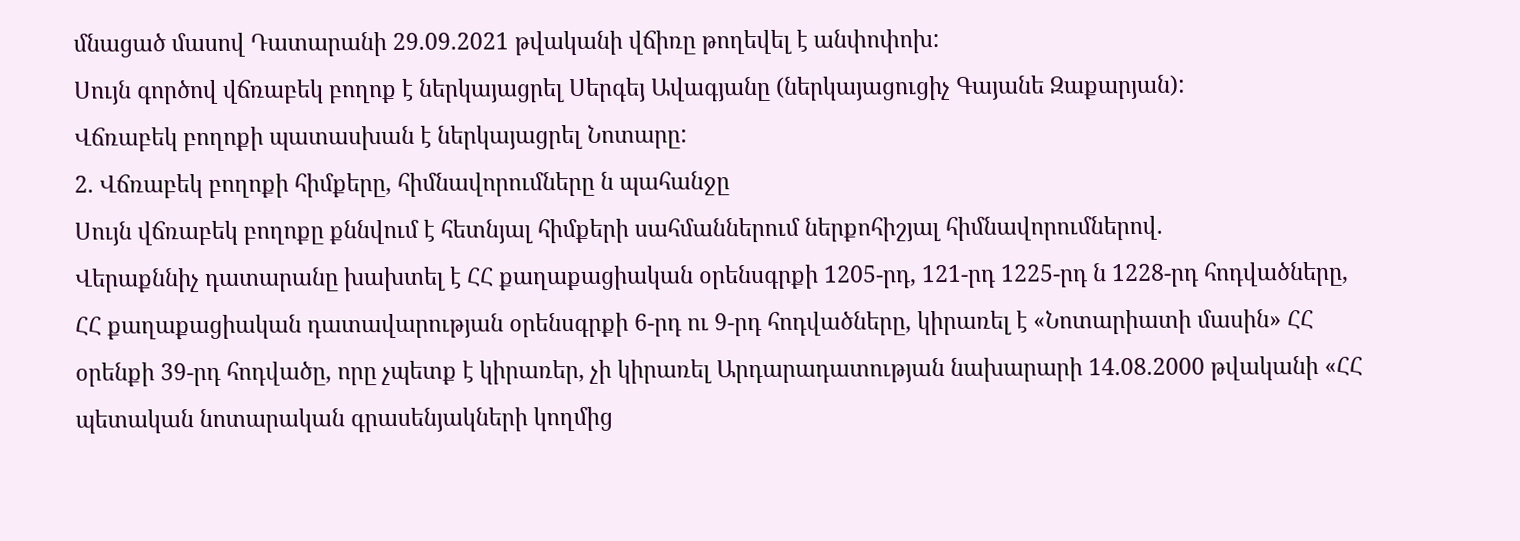մնացած մասով Դատարանի 29.09.2021 թվականի վճիռը թողեվել է անփոփոխ:
Սույն գործով վճռաբեկ բողոք է ներկայացրել Սերգեյ Ավագյանը (ներկայացուցիչ Գայանե Զաքարյան):
Վճռաբեկ բողոքի պատասխան է ներկայացրել Նոտարը:
2. Վճռաբեկ բողոքի հիմքերը, հիմնավորումները ն պահանջը
Սույն վճռաբեկ բողոքը քննվում է հետնյալ հիմքերի սահմաններում ներքոհիշյալ հիմնավորումներով.
Վերաքննիչ դատարանը խախտել է ՀՀ քաղաքացիական օրենսգրքի 1205-րդ, 121-րդ 1225-րդ ն 1228-րդ հոդվածները, ՀՀ քաղաքացիական դատավարության օրենսգրքի 6-րդ ու 9-րդ հոդվածները, կիրառել է «Նոտարիատի մասին» ՀՀ օրենքի 39-րդ հոդվածը, որը չպետք է կիրառեր, չի կիրառել Արդարադատության նախարարի 14.08.2000 թվականի «ՀՀ պետական նոտարական գրասենյակների կողմից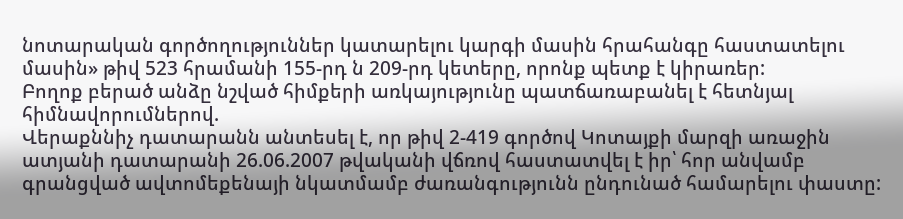նոտարական գործողություններ կատարելու կարգի մասին հրահանգը հաստատելու մասին» թիվ 523 հրամանի 155-րդ ն 209-րդ կետերը, որոնք պետք է կիրառեր:
Բողոք բերած անձը նշված հիմքերի առկայությունը պատճառաբանել է հետնյալ հիմնավորումներով.
Վերաքննիչ դատարանն անտեսել է, որ թիվ 2-419 գործով Կոտայքի մարզի առաջին ատյանի դատարանի 26.06.2007 թվականի վճռով հաստատվել է իր՝ հոր անվամբ գրանցված ավտոմեքենայի նկատմամբ ժառանգությունն ընդունած համարելու փաստը: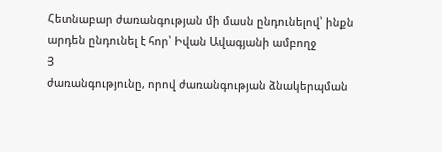Հետնաբար ժառանգության մի մասն ընդունելով՝ ինքն արդեն ընդունել է հոր՝ Իվան Ավագյանի ամբողջ
Յ
ժառանգությունը, որով ժառանգության ձնակերպման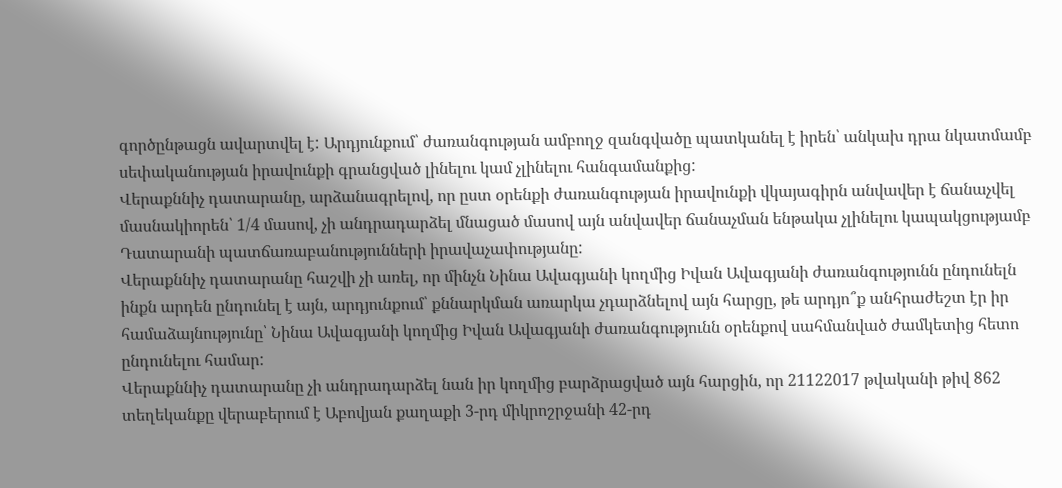գործընթացն ավարտվել է: Արդյունքում՝ ժառանգության ամբողջ զանգվածը պատկանել է իրեն՝ անկախ դրա նկատմամբ սեփականության իրավունքի գրանցված լինելու կամ չլինելու հանգամանքից:
Վերաքննիչ դատարանը, արձանագրելով, որ ըստ օրենքի ժառանգության իրավունքի վկայագիրն անվավեր է ճանաչվել մասնակիորեն՝ 1/4 մասով, չի անդրադարձել մնացած մասով այն անվավեր ճանաչման ենթակա չլինելու կապակցությամբ Դատարանի պատճառաբանությունների իրավաչափությանը:
Վերաքննիչ դատարանը հաշվի չի առել, որ մինչն Նինա Ավագյանի կողմից Իվան Ավագյանի ժառանգությունն ընդունելն ինքն արդեն ընդունել է այն, արդյունքում՝ քննարկման առարկա չդարձնելով այն հարցը, թե արդյո՞ք անհրաժեշտ էր իր համաձայնությունը՝ Նինա Ավագյանի կողմից Իվան Ավագյանի ժառանգությունն օրենքով սահմանված ժամկետից հետո ընդունելու համար:
Վերաքննիչ դատարանը չի անդրադարձել նան իր կողմից բարձրացված այն հարցին, որ 21122017 թվականի թիվ 862 տեղեկանքը վերաբերում է Աբովյան քաղաքի 3-րդ միկրոշրջանի 42-րդ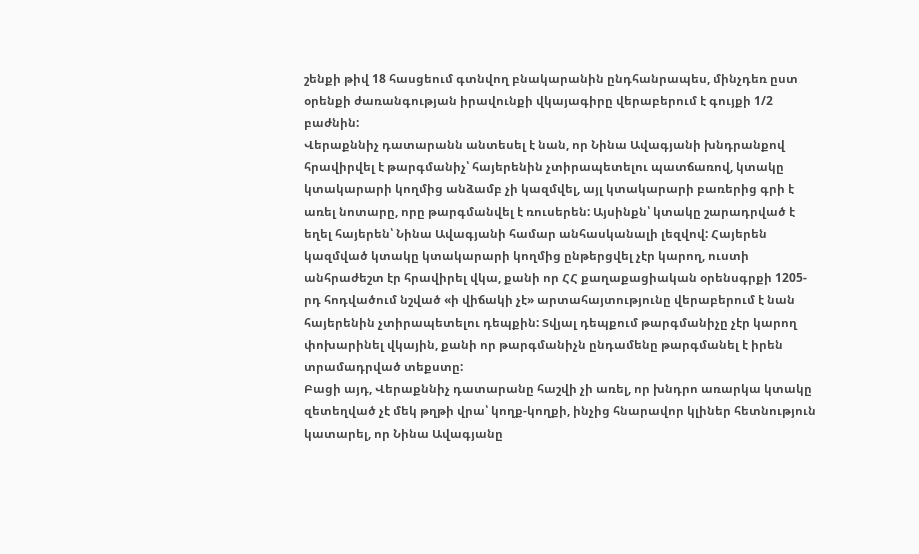շենքի թիվ 18 հասցեում գտնվող բնակարանին ընդհանրապես, մինչդեռ ըստ օրենքի ժառանգության իրավունքի վկայագիրը վերաբերում է գույքի 1/2 բաժնին:
Վերաքննիչ դատարանն անտեսել է նան, որ Նինա Ավագյանի խնդրանքով հրավիրվել է թարգմանիչ՝ հայերենին չտիրապետելու պատճառով, կտակը կտակարարի կողմից անձամբ չի կազմվել, այլ կտակարարի բառերից գրի է առել նոտարը, որը թարգմանվել է ռուսերեն: Այսինքն՝ կտակը շարադրված է եղել հայերեն՝ Նինա Ավագյանի համար անհասկանալի լեզվով: Հայերեն կազմված կտակը կտակարարի կողմից ընթերցվել չէր կարող, ուստի անհրաժեշտ էր հրավիրել վկա, քանի որ ՀՀ քաղաքացիական օրենսգրքի 1205-րդ հոդվածում նշված «ի վիճակի չէ» արտահայտությունը վերաբերում է նան հայերենին չտիրապետելու դեպքին: Տվյալ դեպքում թարգմանիչը չէր կարող փոխարինել վկային, քանի որ թարգմանիչն ընդամենը թարգմանել է իրեն տրամադրված տեքստը:
Բացի այդ, Վերաքննիչ դատարանը հաշվի չի առել, որ խնդրո առարկա կտակը զետեղված չէ մեկ թղթի վրա՝ կողք-կողքի, ինչից հնարավոր կլիներ հետնություն կատարել, որ Նինա Ավագյանը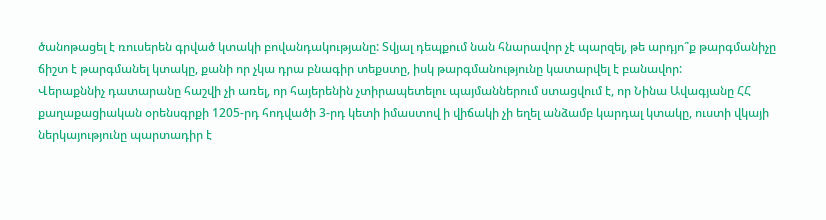ծանոթացել է ռուսերեն գրված կտակի բովանդակությանը: Տվյալ դեպքում նան հնարավոր չէ պարզել, թե արդյո՞ք թարգմանիչը ճիշտ է թարգմանել կտակը, քանի որ չկա դրա բնագիր տեքստը, իսկ թարգմանությունը կատարվել է բանավոր:
Վերաքննիչ դատարանը հաշվի չի առել, որ հայերենին չտիրապետելու պայմաններում ստացվում է, որ Նինա Ավագյանը ՀՀ քաղաքացիական օրենսգրքի 1205-րդ հոդվածի 3-րդ կետի իմաստով ի վիճակի չի եղել անձամբ կարդալ կտակը, ուստի վկայի ներկայությունը պարտադիր է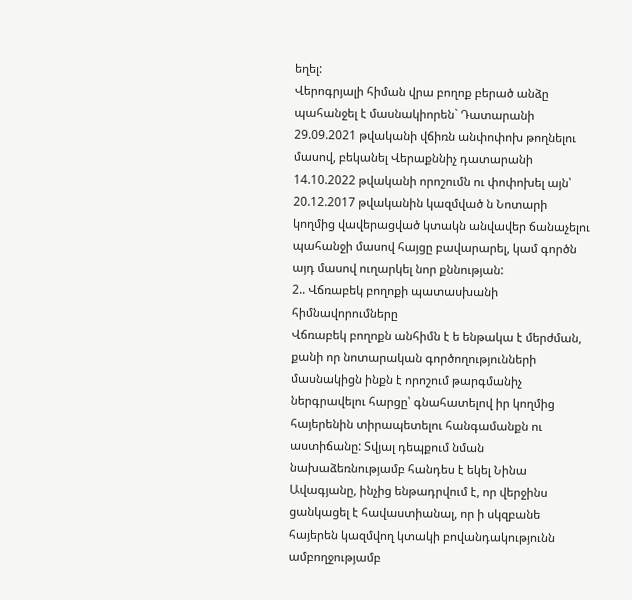եղել:
Վերոգրյալի հիման վրա բողոք բերած անձը պահանջել է մասնակիորեն` Դատարանի 29.09.2021 թվականի վճիռն անփոփոխ թողնելու մասով, բեկանել Վերաքննիչ դատարանի 14.10.2022 թվականի որոշումն ու փոփոխել այն՝ 20.12.2017 թվականին կազմված ն Նոտարի կողմից վավերացված կտակն անվավեր ճանաչելու պահանջի մասով հայցը բավարարել, կամ գործն այդ մասով ուղարկել նոր քննության:
2.. Վճռաբեկ բողոքի պատասխանի հիմնավորումները
Վճռաբեկ բողոքն անհիմն է ե ենթակա է մերժման, քանի որ նոտարական գործողությունների մասնակիցն ինքն է որոշում թարգմանիչ ներգրավելու հարցը՝ գնահատելով իր կողմից հայերենին տիրապետելու հանգամանքն ու աստիճանը: Տվյալ դեպքում նման նախաձեռնությամբ հանդես է եկել Նինա Ավագյանը, ինչից ենթադրվում է, որ վերջինս ցանկացել է հավաստիանալ, որ ի սկզբանե հայերեն կազմվող կտակի բովանդակությունն ամբողջությամբ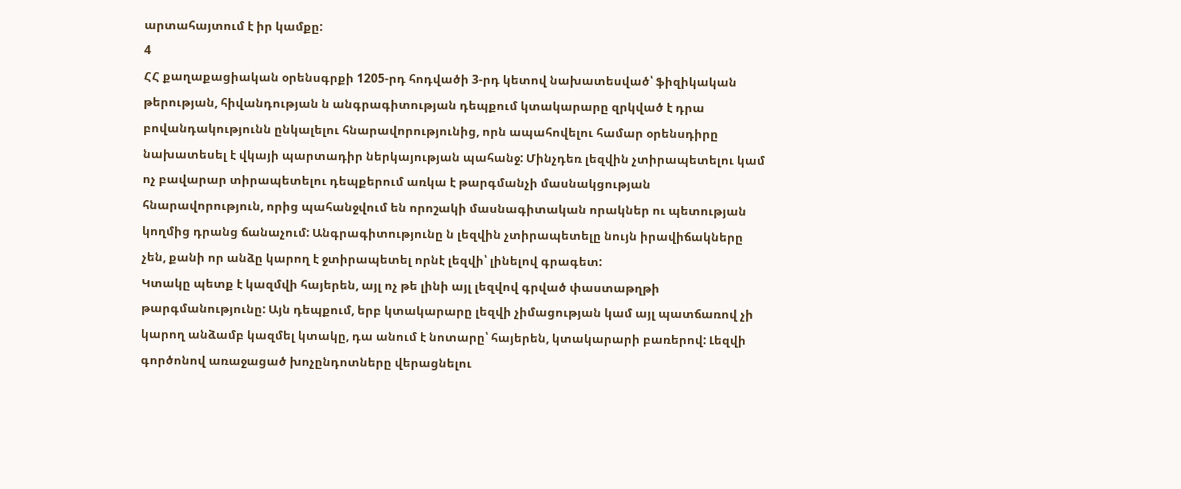արտահայտում է իր կամքը:
4
ՀՀ քաղաքացիական օրենսգրքի 1205-րդ հոդվածի 3-րդ կետով նախատեսված՝ ֆիզիկական թերության, հիվանդության ն անգրագիտության դեպքում կտակարարը զրկված է դրա բովանդակությունն ընկալելու հնարավորությունից, որն ապահովելու համար օրենսդիրը նախատեսել է վկայի պարտադիր ներկայության պահանջ: Մինչդեռ լեզվին չտիրապետելու կամ ոչ բավարար տիրապետելու դեպքերում առկա է թարգմանչի մասնակցության հնարավորություն, որից պահանջվում են որոշակի մասնագիտական որակներ ու պետության կողմից դրանց ճանաչում: Անգրագիտությունը ն լեզվին չտիրապետելը նույն իրավիճակները չեն, քանի որ անձը կարող է ջտիրապետել որնէ լեզվի՝ լինելով գրագետ:
Կտակը պետք է կազմվի հայերեն, այլ ոչ թե լինի այլ լեզվով գրված փաստաթղթի թարգմանությունը: Այն դեպքում, երբ կտակարարը լեզվի չիմացության կամ այլ պատճառով չի կարող անձամբ կազմել կտակը, դա անում է նոտարը՝ հայերեն, կտակարարի բառերով: Լեզվի գործոնով առաջացած խոչընդոտները վերացնելու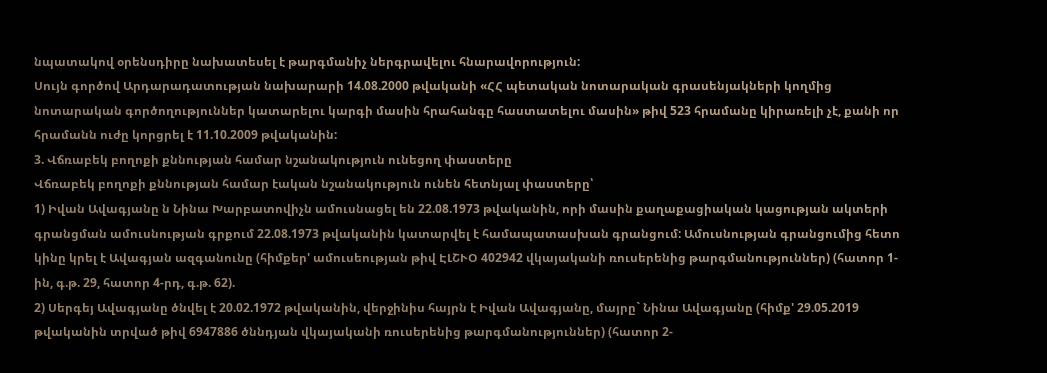նպատակով օրենսդիրը նախատեսել է թարգմանիչ ներգրավելու հնարավորություն:
Սույն գործով Արդարադատության նախարարի 14.08.2000 թվականի «ՀՀ պետական նոտարական գրասենյակների կողմից նոտարական գործողություններ կատարելու կարգի մասին հրահանգը հաստատելու մասին» թիվ 523 հրամանը կիրառելի չէ, քանի որ հրամանն ուժը կորցրել է 11.10.2009 թվականին:
3. Վճռաբեկ բողոքի քննության համար նշանակություն ունեցող փաստերը
Վճռաբեկ բողոքի քննության համար էական նշանակություն ունեն հետնյալ փաստերը՝
1) Իվան Ավագյանը ն Նինա Խարբատովիչն ամուսնացել են 22.08.1973 թվականին, որի մասին քաղաքացիական կացության ակտերի գրանցման ամուսնության գրքում 22.08.1973 թվականին կատարվել է համապատասխան գրանցում: Ամուսնության գրանցումից հետո կինը կրել է Ավագյան ազգանունը (հիմքեր' ամուսեության թիվ ԷԼՇՒՕ 402942 վկայականի ռուսերենից թարգմանություններ) (հատոր 1-ին, գ.թ. 29, հատոր 4-րդ, գ.թ. 62).
2) Սերգեյ Ավագյանը ծնվել է 20.02.1972 թվականին, վերջինիս հայրն է Իվան Ավագյանը, մայրը` Նինա Ավագյանը (հիմք' 29.05.2019 թվականին տրված թիվ 6947886 ծննդյան վկայականի ռուսերենից թարգմանություններ) (հատոր 2-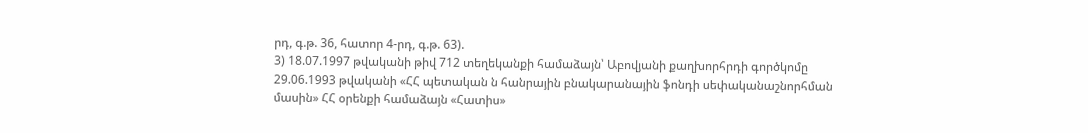րդ, գ.թ. 36, հատոր 4-րդ, գ.թ. 63).
3) 18.07.1997 թվականի թիվ 712 տեղեկանքի համաձայն՝ Աբովյանի քաղխորհրդի գործկոմը 29.06.1993 թվականի «ՀՀ պետական ն հանրային բնակարանային ֆոնդի սեփականաշնորհման մասին» ՀՀ օրենքի համաձայն «Հատիս»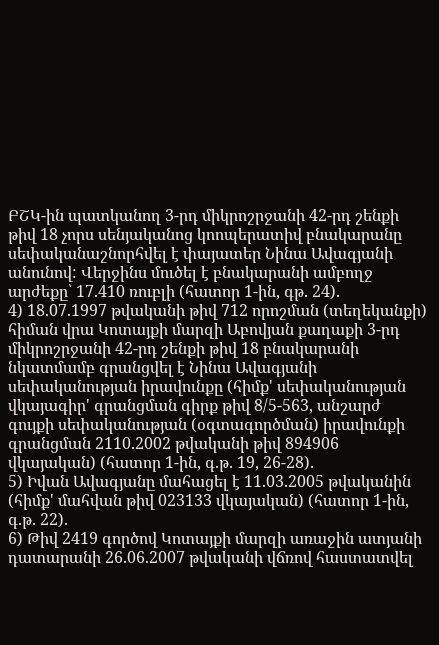ԲՇԿ-ին պատկանող 3-րդ միկրոշրջանի 42-րդ շենքի թիվ 18 չորս սենյականոց կոոպերատիվ բնակարանը սեփականաշնորհվել է փայատեր Նինա Ավագյանի անունով: Վերջինս մուծել է բնակարանի ամբողջ արժեքը՝ 17.410 ռուբլի (հատոր 1-ին, գթ. 24).
4) 18.07.1997 թվականի թիվ 712 որոշման (տեղեկանքի) հիման վրա Կոտայքի մարզի Աբովյան քաղաքի 3-րդ միկրոշրջանի 42-րդ շենքի թիվ 18 բնակարանի նկատմամբ գրանցվել է Նինա Ավագյանի սեփականության իրավունքը (հիմք' սեփականության վկայագիր' գրանցման գիրք թիվ 8/5-563, անշարժ գույքի սեփականության (օգտագործման) իրավունքի գրանցման 2110.2002 թվականի թիվ 894906 վկայական) (հատոր 1-ին, գ.թ. 19, 26-28).
5) Իվան Ավագյանը մահացել է 11.03.2005 թվականին (հիմք' մահվան թիվ 023133 վկայական) (հատոր 1-ին, գ.թ. 22).
6) Թիվ 2419 գործով Կոտայքի մարզի առաջին ատյանի դատարանի 26.06.2007 թվականի վճռով հաստատվել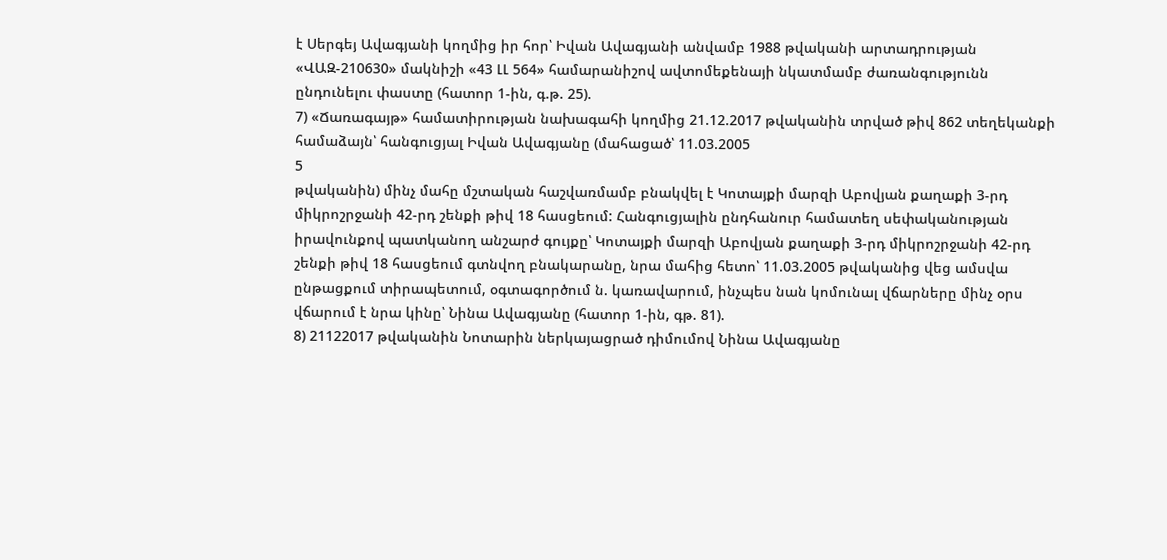է Սերգեյ Ավագյանի կողմից իր հոր՝ Իվան Ավագյանի անվամբ 1988 թվականի արտադրության «ՎԱԶ-210630» մակնիշի «43 ԼԼ 564» համարանիշով ավտոմեքենայի նկատմամբ ժառանգությունն ընդունելու փաստը (հատոր 1-ին, գ.թ. 25).
7) «Ճառագայթ» համատիրության նախագահի կողմից 21.12.2017 թվականին տրված թիվ 862 տեղեկանքի համաձայն՝ հանգուցյալ Իվան Ավագյանը (մահացած՝ 11.03.2005
5
թվականին) մինչ մահը մշտական հաշվառմամբ բնակվել է Կոտայքի մարզի Աբովյան քաղաքի 3-րդ միկրոշրջանի 42-րդ շենքի թիվ 18 հասցեում: Հանգուցյալին ընդհանուր համատեղ սեփականության իրավունքով պատկանող անշարժ գույքը՝ Կոտայքի մարզի Աբովյան քաղաքի 3-րդ միկրոշրջանի 42-րդ շենքի թիվ 18 հասցեում գտնվող բնակարանը, նրա մահից հետո՝ 11.03.2005 թվականից վեց ամսվա ընթացքում տիրապետում, օգտագործում ն. կառավարում, ինչպես նան կոմունալ վճարները մինչ օրս վճարում է նրա կինը՝ Նինա Ավագյանը (հատոր 1-ին, գթ. 81).
8) 21122017 թվականին Նոտարին ներկայացրած դիմումով Նինա Ավագյանը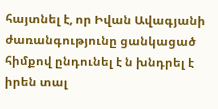հայտնել է, որ Իվան Ավագյանի ժառանգությունը ցանկացած հիմքով ընդունել է ն խնդրել է իրեն տալ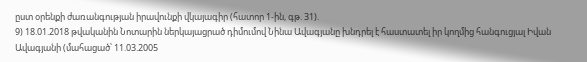ըստ օրենքի ժառանգության իրավունքի վկայագիր (հատոր 1-ին, գթ. 31).
9) 18.01.2018 թվականին Նոտարին ներկայացրած դիմումով Նինա Ավագյանը խնդրել է հաստատել իր կողմից հանգուցյալ Իվան Ավագյանի (մահացած՝ 11.03.2005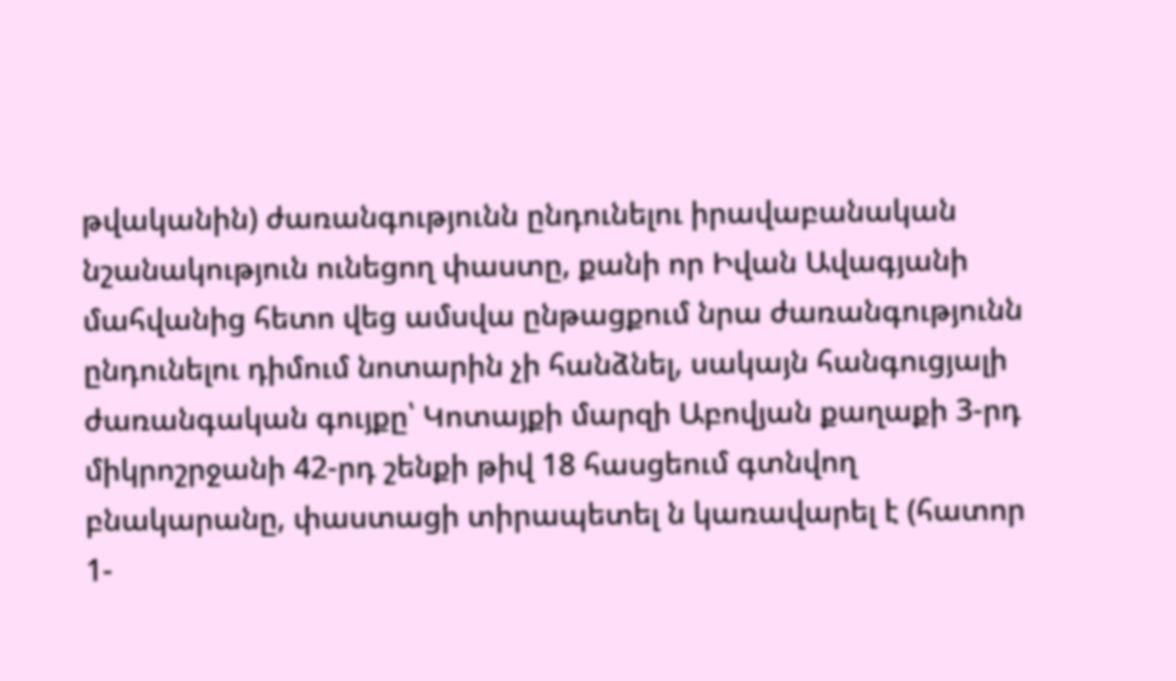թվականին) ժառանգությունն ընդունելու իրավաբանական նշանակություն ունեցող փաստը, քանի որ Իվան Ավագյանի մահվանից հետո վեց ամսվա ընթացքում նրա ժառանգությունն ընդունելու դիմում նոտարին չի հանձնել, սակայն հանգուցյալի ժառանգական գույքը՝ Կոտայքի մարզի Աբովյան քաղաքի 3-րդ միկրոշրջանի 42-րդ շենքի թիվ 18 հասցեում գտնվող բնակարանը, փաստացի տիրապետել ն կառավարել է (հատոր 1-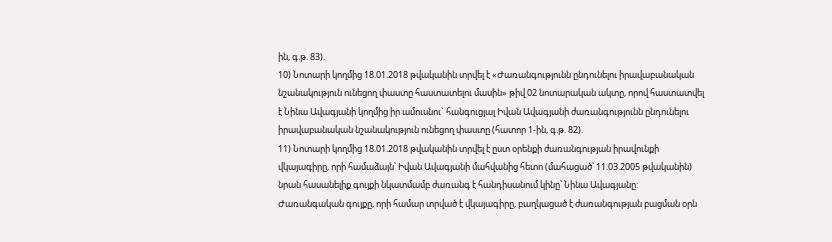ին, գ.թ. 83).
10) Նոտարի կողմից 18.01.2018 թվականին տրվել է «Ժառանգությունն ընդունելու իրավաբանական նշանակություն ունեցող փաստը հաստատելու մասին» թիվ 02 նոտարական ակտը, որով հաստատվել է Նինա Ավագյանի կողմից իր ամուսնու` հանգուցյալ Իվան Ավագյանի ժառանգությունն ընդունելու իրավաբանական նշանակություն ունեցող փաստը (հատոր 1-ին, գ.թ. 82).
11) Նոտարի կողմից 18.01.2018 թվականին տրվել է ըստ օրենքի ժառանգության իրավունքի վկայագիրը, որի համաձայն՝ Իվան Ավագյանի մահվանից հետո (մահացած՝ 11.03.2005 թվականին) նրան հասանելիք գույքի նկատմամբ ժառանգ է հանդիսանում կինը՝ Նինա Ավագյանը: Ժառանգական գույքը, որի համար տրված է վկայագիրը, բաղկացած է ժառանգության բացման օրն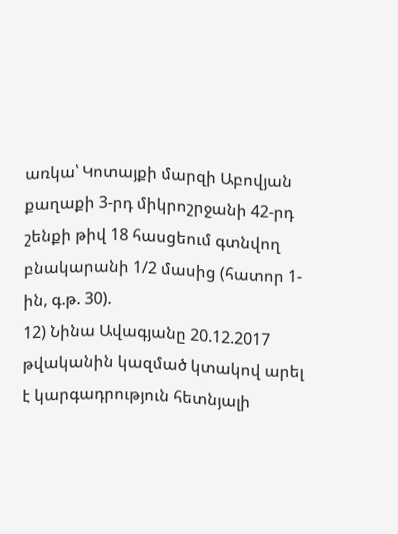առկա՝ Կոտայքի մարզի Աբովյան քաղաքի 3-րդ միկրոշրջանի 42-րդ շենքի թիվ 18 հասցեում գտնվող բնակարանի 1/2 մասից (հատոր 1-ին, գ.թ. 30).
12) Նինա Ավագյանը 20.12.2017 թվականին կազմած կտակով արել է կարգադրություն հետնյալի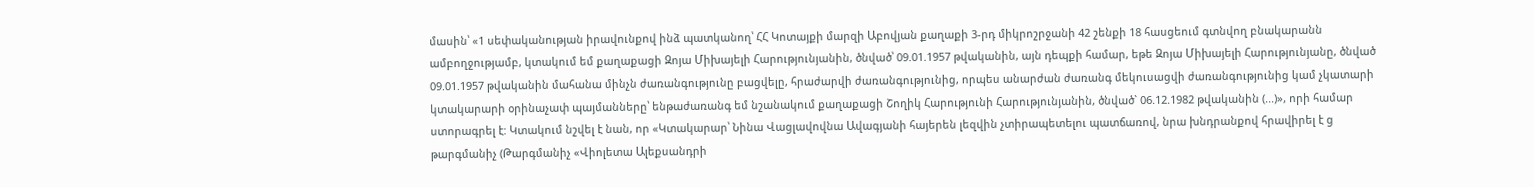մասին՝ «1 սեփականության իրավունքով ինձ պատկանող՝ ՀՀ Կոտայքի մարզի Աբովյան քաղաքի 3-րդ միկրոշրջանի 42 շենքի 18 հասցեում գտնվող բնակարանն ամբողջությամբ, կտակում եմ քաղաքացի Զոյա Միխայելի Հարությունյանին, ծնված՝ 09.01.1957 թվականին, այն դեպքի համար, եթե Զոյա Միխայելի Հարությունյանը, ծնված 09.01.1957 թվականին մահանա մինչն ժառանգությունը բացվելը, հրաժարվի ժառանգությունից, որպես անարժան ժառանգ մեկուսացվի ժառանգությունից կամ չկատարի կտակարարի օրինաչափ պայմանները՝ ենթաժառանգ եմ նշանակում քաղաքացի Շողիկ Հարությունի Հարությունյանին, ծնված` 06.12.1982 թվականին (...)», որի համար ստորագրել է: Կտակում նշվել է նան, որ «Կտակարար՝ Նինա Վացլավովնա Ավագյանի հայերեն լեզվին չտիրապետելու պատճառով, նրա խնդրանքով հրավիրել է ց թարգմանիչ (Թարգմանիչ «Վիոլետա Ալեքսանդրի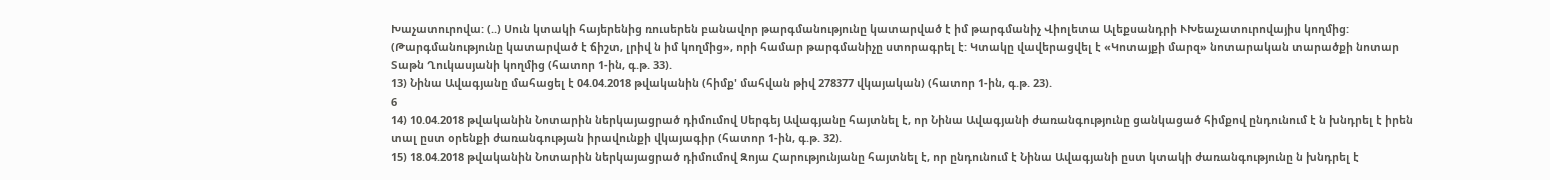Խաչատուրովա: (..) Սուն կտակի հայերենից ռուսերեն բանավոր թարգմանությունը կատարված է իմ թարգմանիչ Վիոլետա Ալեքսանդրի ՒԽեաչատուրովայիս կողմից: (Թարգմանությունը կատարված է ճիշտ, լրիվ ն իմ կողմից», որի համար թարգմանիչը ստորագրել է: Կտակը վավերացվել է «Կոտայքի մարզ» նոտարական տարածքի նոտար Տաթն Ղուկասյանի կողմից (հատոր 1-ին, գ.թ. 33).
13) Նինա Ավագյանը մահացել է 04.04.2018 թվականին (հիմք' մահվան թիվ 278377 վկայական) (հատոր 1-ին, գ.թ. 23).
6
14) 10.04.2018 թվականին Նոտարին ներկայացրած դիմումով Սերգեյ Ավագյանը հայտնել է, որ Նինա Ավագյանի ժառանգությունը ցանկացած հիմքով ընդունում է ն խնդրել է իրեն տալ ըստ օրենքի ժառանգության իրավունքի վկայագիր (հատոր 1-ին, գ.թ. 32).
15) 18.04.2018 թվականին Նոտարին ներկայացրած դիմումով Զոյա Հարությունյանը հայտնել է, որ ընդունում է Նինա Ավագյանի ըստ կտակի ժառանգությունը ն խնդրել է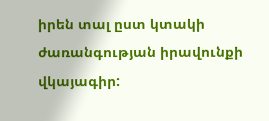իրեն տալ ըստ կտակի ժառանգության իրավունքի վկայագիր: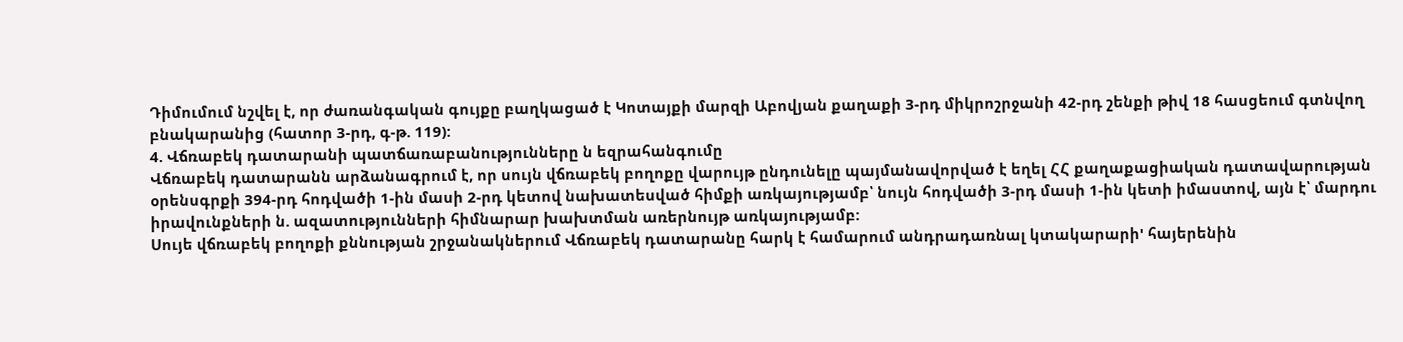Դիմումում նշվել է, որ ժառանգական գույքը բաղկացած է Կոտայքի մարզի Աբովյան քաղաքի 3-րդ միկրոշրջանի 42-րդ շենքի թիվ 18 հասցեում գտնվող բնակարանից (հատոր 3-րդ, գ-թ. 119):
4. Վճռաբեկ դատարանի պատճառաբանությունները ն եզրահանգումը
Վճռաբեկ դատարանն արձանագրում է, որ սույն վճռաբեկ բողոքը վարույթ ընդունելը պայմանավորված է եղել ՀՀ քաղաքացիական դատավարության օրենսգրքի 394-րդ հոդվածի 1-ին մասի 2-րդ կետով նախատեսված հիմքի առկայությամբ՝ նույն հոդվածի 3-րդ մասի 1-ին կետի իմաստով, այն է՝ մարդու իրավունքների ն. ազատությունների հիմնարար խախտման առերնույթ առկայությամբ:
Սույե վճռաբեկ բողոքի քննության շրջանակներում Վճռաբեկ դատարանը հարկ է համարում անդրադառնալ կտակարարի' հայերենին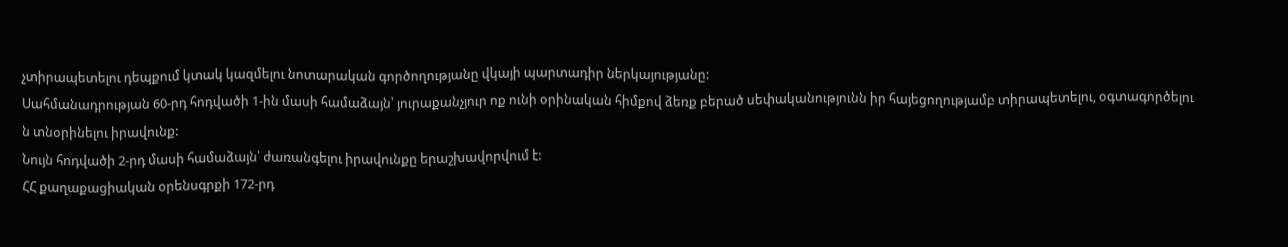չտիրապետելու դեպքում կտակ կազմելու նոտարական գործողությանը վկայի պարտադիր ներկայությանը:
Սահմանադրության 60-րդ հոդվածի 1-ին մասի համաձայն՝ յուրաքանչյուր ոք ունի օրինական հիմքով ձեռք բերած սեփականությունն իր հայեցողությամբ տիրապետելու, օգտագործելու ն տնօրինելու իրավունք:
Նույն հոդվածի 2-րդ մասի համաձայն՝ ժառանգելու իրավունքը երաշխավորվում է:
ՀՀ քաղաքացիական օրենսգրքի 172-րդ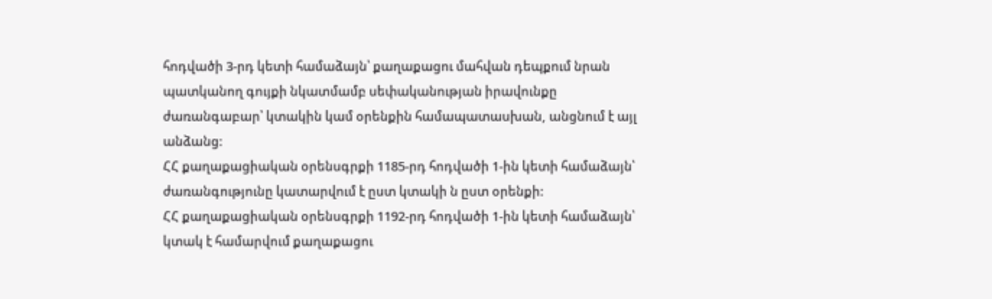հոդվածի 3-րդ կետի համաձայն՝ քաղաքացու մահվան դեպքում նրան պատկանող գույքի նկատմամբ սեփականության իրավունքը ժառանգաբար՝ կտակին կամ օրենքին համապատասխան, անցնում է այլ անձանց:
ՀՀ քաղաքացիական օրենսգրքի 1185-րդ հոդվածի 1-ին կետի համաձայն՝ ժառանգությունը կատարվում է ըստ կտակի ն ըստ օրենքի:
ՀՀ քաղաքացիական օրենսգրքի 1192-րդ հոդվածի 1-ին կետի համաձայն՝ կտակ է համարվում քաղաքացու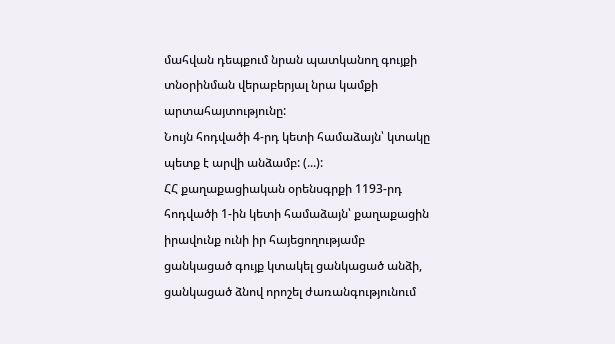մահվան դեպքում նրան պատկանող գույքի տնօրինման վերաբերյալ նրա կամքի արտահայտությունը:
Նույն հոդվածի 4-րդ կետի համաձայն՝ կտակը պետք է արվի անձամբ: (...):
ՀՀ քաղաքացիական օրենսգրքի 1193-րդ հոդվածի 1-ին կետի համաձայն՝ քաղաքացին իրավունք ունի իր հայեցողությամբ ցանկացած գույք կտակել ցանկացած անձի, ցանկացած ձնով որոշել ժառանգությունում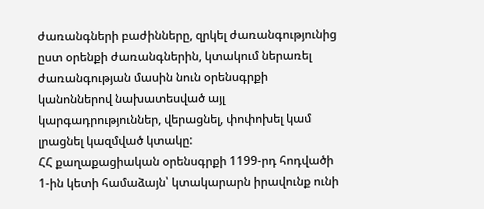ժառանգների բաժինները, զրկել ժառանգությունից ըստ օրենքի ժառանգներին, կտակում ներառել ժառանգության մասին նուն օրենսգրքի կանոններով նախատեսված այլ կարգադրություններ, վերացնել, փոփոխել կամ լրացնել կազմված կտակը:
ՀՀ քաղաքացիական օրենսգրքի 1199-րդ հոդվածի 1-ին կետի համաձայն՝ կտակարարն իրավունք ունի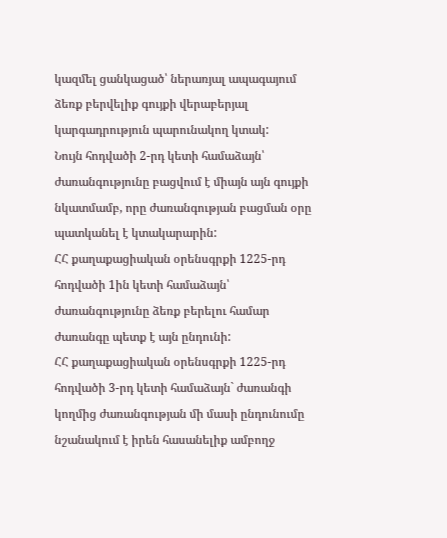կազմել ցանկացած՝ ներառյալ ապագայում ձեռք բերվելիք գույքի վերաբերյալ կարգադրություն պարունակող կտակ:
Նույն հոդվածի 2-րդ կետի համաձայն՝ ժառանգությունը բացվում է միայն այն գույքի նկատմամբ, որը ժառանգության բացման օրը պատկանել է կտակարարին:
ՀՀ քաղաքացիական օրենսգրքի 1225-րդ հոդվածի 1ին կետի համաձայն՝ ժառանգությունը ձեռք բերելու համար ժառանգը պետք է այն ընդունի:
ՀՀ քաղաքացիական օրենսգրքի 1225-րդ հոդվածի 3-րդ կետի համաձայն` ժառանգի կողմից ժառանգության մի մասի ընդունումը նշանակում է իրեն հասանելիք ամբողջ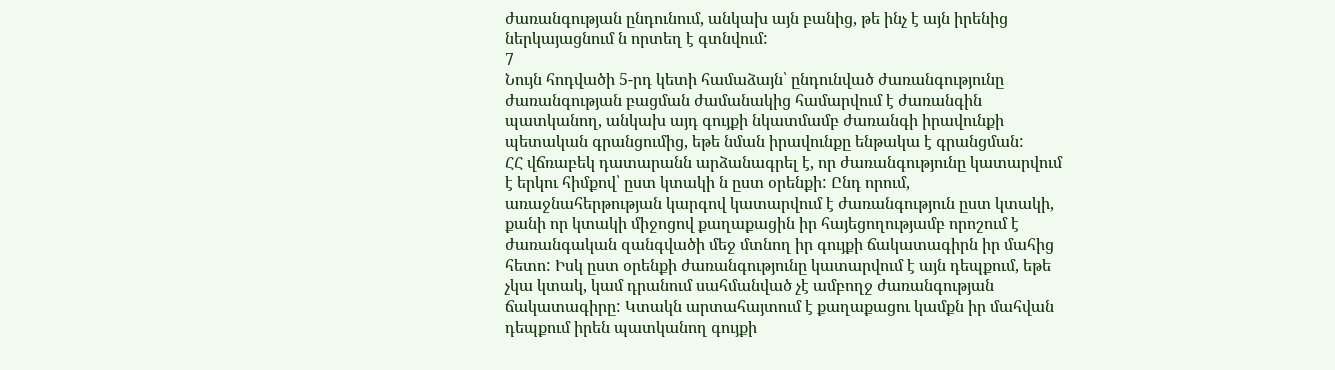ժառանգության ընդունում, անկախ այն բանից, թե ինչ է այն իրենից ներկայացնում ն որտեղ է գտնվում:
7
Նույն հոդվածի 5-րդ կետի համաձայն՝ ընդունված ժառանգությունը ժառանգության բացման ժամանակից համարվում է ժառանգին պատկանող, անկախ այդ գույքի նկատմամբ ժառանգի իրավունքի պետական գրանցումից, եթե նման իրավունքը ենթակա է գրանցման:
ՀՀ վճռաբեկ դատարանն արձանագրել է, որ ժառանգությունը կատարվում է երկու հիմքով՝ ըստ կտակի ն ըստ օրենքի: Ընդ որում, առաջնահերթության կարգով կատարվում է ժառանգություն ըստ կտակի, քանի որ կտակի միջոցով քաղաքացին իր հայեցողությամբ որոշում է ժառանգական զանգվածի մեջ մտնող իր գույքի ճակատագիրն իր մահից հետո: Իսկ ըստ օրենքի ժառանգությունը կատարվում է այն դեպքում, եթե չկա կտակ, կամ դրանում սահմանված չէ ամբողջ ժառանգության ճակատագիրը: Կտակն արտահայտում է քաղաքացու կամքն իր մահվան դեպքում իրեն պատկանող գույքի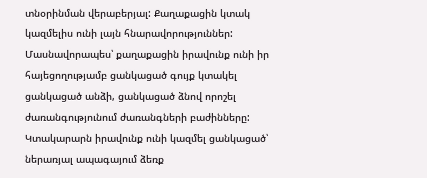տնօրինման վերաբերյալ: Քաղաքացին կտակ կազմելիս ունի լայն հնարավորություններ: Մասնավորապես՝ քաղաքացին իրավունք ունի իր հայեցողությամբ ցանկացած գույք կտակել ցանկացած անձի, ցանկացած ձնով որոշել ժառանգությունում ժառանգների բաժինները: Կտակարարն իրավունք ունի կազմել ցանկացած՝ ներառյալ ապագայում ձեռք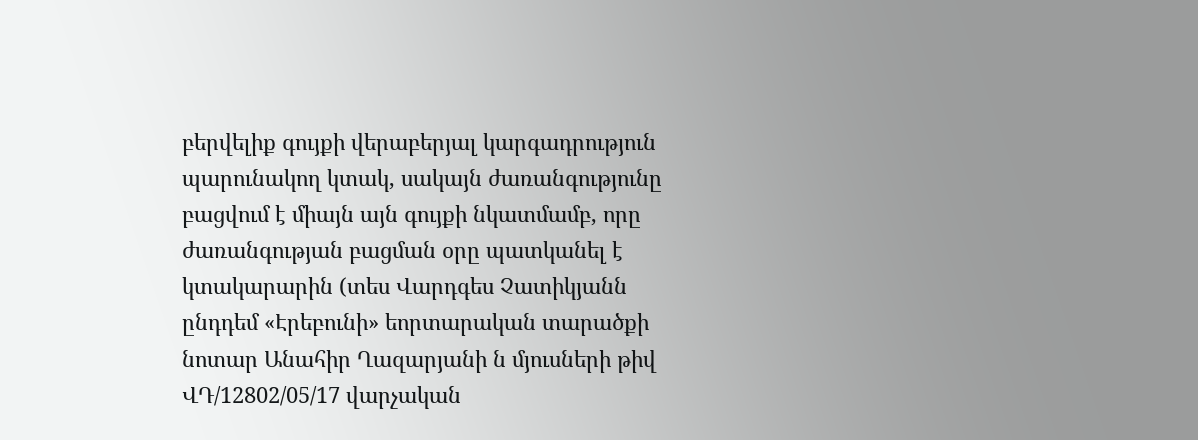բերվելիք գույքի վերաբերյալ կարգադրություն պարունակող կտակ, սակայն ժառանգությունը բացվում է միայն այն գույքի նկատմամբ, որը ժառանգության բացման օրը պատկանել է կտակարարին (տես Վարդգես Չատիկյանն ընդդեմ «Էրեբունի» եորտարական տարածքի նոտար Անահիր Ղազարյանի ն մյուսների թիվ ՎԴ/12802/05/17 վարչական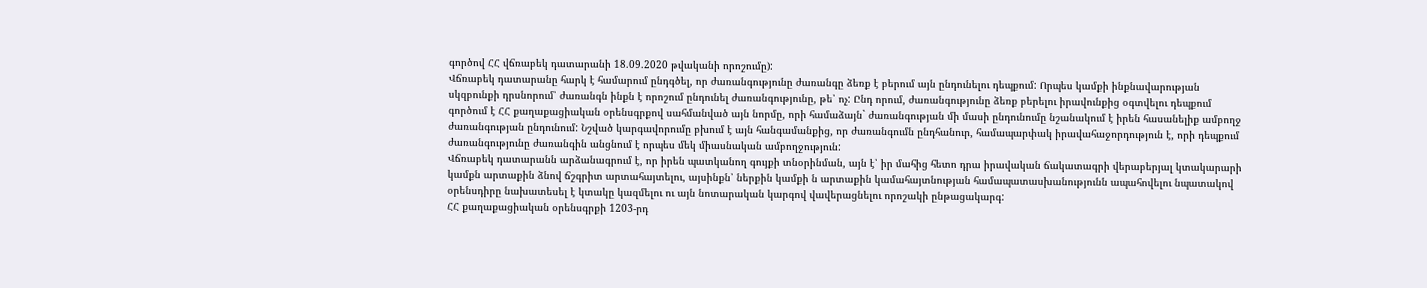գործով ՀՀ վճռաբեկ դատարանի 18.09.2020 թվականի որոշումը):
Վճռաբեկ դատարանը հարկ է համարում ընդգծել, որ ժառանգությունը ժառանգը ձեռք է բերում այն ընդունելու դեպքում: Որպես կամքի ինքնավարության սկզբունքի դրսնորում՝ ժառանգն ինքն է որոշում ընդունել ժառանգությունը, թե՝ ոչ: Ընդ որում, ժառանգությունը ձեռք բերելու իրավունքից օգտվելու դեպքում գործում է ՀՀ քաղաքացիական օրենսգրքով սահմանված այն նորմը, որի համաձայն` ժառանգության մի մասի ընդունումը նշանակում է իրեն հասանելիք ամբողջ ժառանգության ընդունում: Նշված կարգավորումը բխում է այն հանգամանքից, որ ժառանգումն ընդհանուր, համապարփակ իրավահաջորդություն է, որի դեպքում ժառանգությունը ժառանգին անցնում է որպես մեկ միասնական ամբողջություն:
Վճռաբեկ դատարանն արձանագրում է, որ իրեն պատկանող գույքի տնօրինման, այն է՝ իր մահից հետո դրա իրավական ճակատագրի վերաբերյալ կտակարարի կամքն արտաքին ձնով ճշգրիտ արտահայտելու, այսինքն՝ ներքին կամքի ն արտաքին կամահայտնության համապատասխանությունն ապահովելու նպատակով օրենսդիրը նախատեսել է կտակը կազմելու ու այն նոտարական կարգով վավերացնելու որոշակի ընթացակարգ:
ՀՀ քաղաքացիական օրենսգրքի 1203-րդ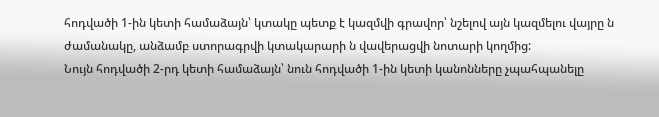հոդվածի 1-ին կետի համաձայն՝ կտակը պետք է կազմվի գրավոր՝ նշելով այն կազմելու վայրը ն ժամանակը, անձամբ ստորագրվի կտակարարի ն վավերացվի նոտարի կողմից:
Նույն հոդվածի 2-րդ կետի համաձայն՝ նուն հոդվածի 1-ին կետի կանոնները չպահպանելը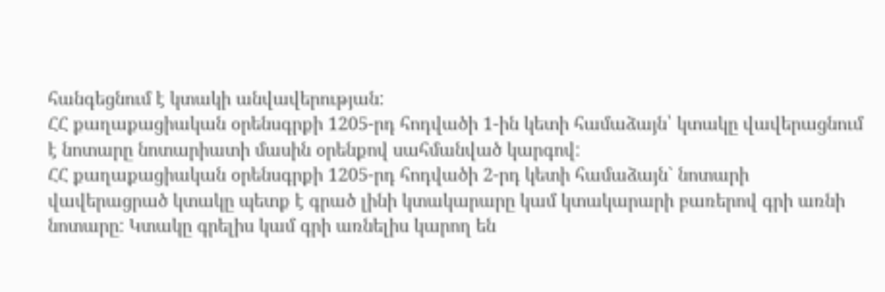հանգեցնում է կտակի անվավերության:
ՀՀ քաղաքացիական օրենսգրքի 1205-րդ հոդվածի 1-ին կետի համաձայն՝ կտակը վավերացնում է նոտարը նոտարիատի մասին օրենքով սահմանված կարգով:
ՀՀ քաղաքացիական օրենսգրքի 1205-րդ հոդվածի 2-րդ կետի համաձայն` նոտարի վավերացրած կտակը պետք է գրած լինի կտակարարը կամ կտակարարի բառերով գրի առնի նոտարը: Կտակը գրելիս կամ գրի առնելիս կարող են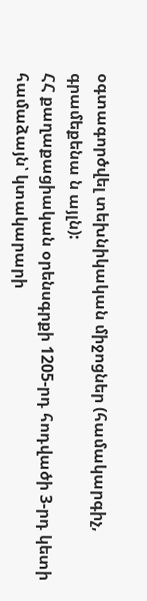օգտագործվել տեխնիկական միջոցներ (համակարգիչ, գրամեքենա ն այլն):
ՀՀ քաղաքացիական օրենսգրքի 1205-րդ հոդվածի 3-րդ կետի համաձայն՝ կտակարարի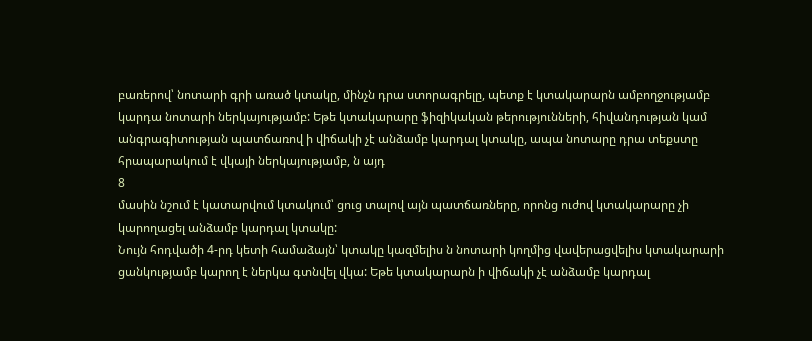բառերով՝ նոտարի գրի առած կտակը, մինչն դրա ստորագրելը, պետք է կտակարարն ամբողջությամբ կարդա նոտարի ներկայությամբ: Եթե կտակարարը ֆիզիկական թերությունների, հիվանդության կամ անգրագիտության պատճառով ի վիճակի չէ անձամբ կարդալ կտակը, ապա նոտարը դրա տեքստը հրապարակում է վկայի ներկայությամբ, ն այդ
8
մասին նշում է կատարվում կտակում՝ ցուց տալով այն պատճառները, որոնց ուժով կտակարարը չի կարողացել անձամբ կարդալ կտակը:
Նույն հոդվածի 4-րդ կետի համաձայն՝ կտակը կազմելիս ն նոտարի կողմից վավերացվելիս կտակարարի ցանկությամբ կարող է ներկա գտնվել վկա: Եթե կտակարարն ի վիճակի չէ անձամբ կարդալ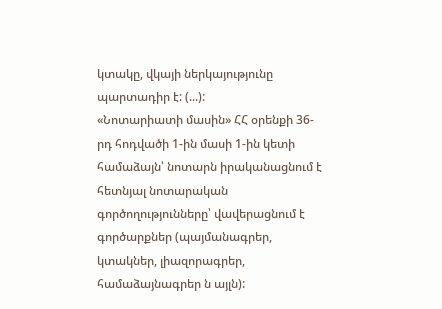կտակը, վկայի ներկայությունը պարտադիր է: (...):
«Նոտարիատի մասին» ՀՀ օրենքի 36-րդ հոդվածի 1-ին մասի 1-ին կետի համաձայն՝ նոտարն իրականացնում է հետնյալ նոտարական գործողությունները՝ վավերացնում է գործարքներ (պայմանագրեր, կտակներ, լիազորագրեր, համաձայնագրեր ն այլն):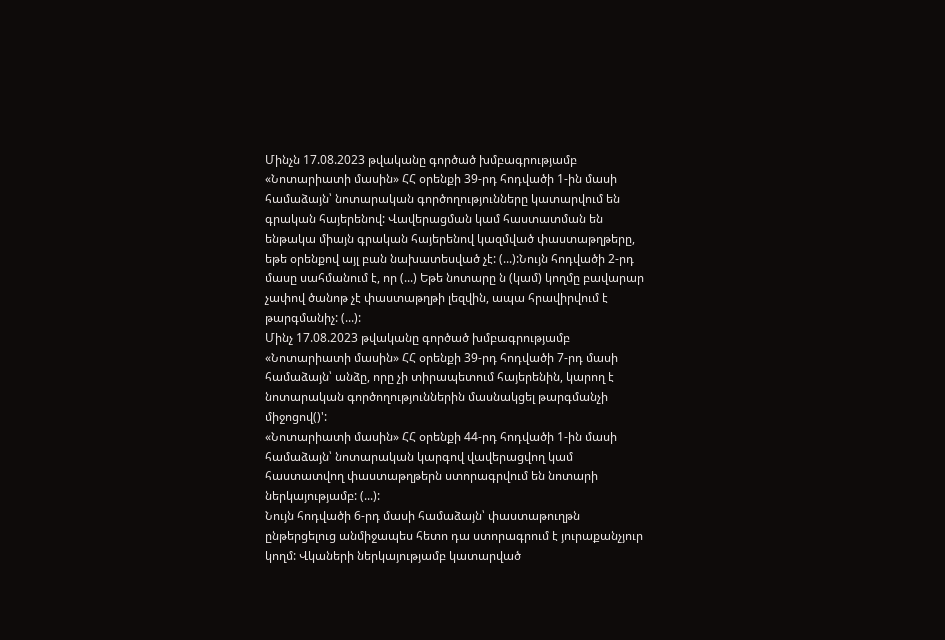Մինչն 17.08.2023 թվականը գործած խմբագրությամբ «Նոտարիատի մասին» ՀՀ օրենքի 39-րդ հոդվածի 1-ին մասի համաձայն՝ նոտարական գործողությունները կատարվում են գրական հայերենով: Վավերացման կամ հաստատման են ենթակա միայն գրական հայերենով կազմված փաստաթղթերը, եթե օրենքով այլ բան նախատեսված չէ: (...):Նույն հոդվածի 2-րդ մասը սահմանում է, որ (...) Եթե նոտարը ն (կամ) կողմը բավարար չափով ծանոթ չէ փաստաթղթի լեզվին, ապա հրավիրվում է թարգմանիչ: (...):
Մինչ 17.08.2023 թվականը գործած խմբագրությամբ «Նոտարիատի մասին» ՀՀ օրենքի 39-րդ հոդվածի 7-րդ մասի համաձայն՝ անձը, որը չի տիրապետում հայերենին, կարող է նոտարական գործողություններին մասնակցել թարգմանչի միջոցով()':
«Նոտարիատի մասին» ՀՀ օրենքի 44-րդ հոդվածի 1-ին մասի համաձայն՝ նոտարական կարգով վավերացվող կամ հաստատվող փաստաթղթերն ստորագրվում են նոտարի ներկայությամբ: (...):
Նույն հոդվածի 6-րդ մասի համաձայն՝ փաստաթուղթն ընթերցելուց անմիջապես հետո դա ստորագրում է յուրաքանչյուր կողմ: Վկաների ներկայությամբ կատարված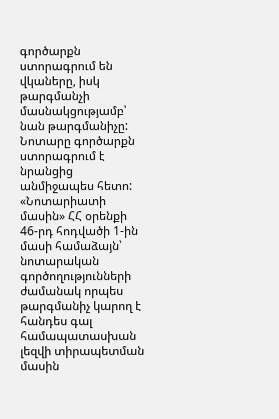գործարքն ստորագրում են վկաները, իսկ թարգմանչի մասնակցությամբ՝ նան թարգմանիչը: Նոտարը գործարքն ստորագրում է նրանցից անմիջապես հետո:
«Նոտարիատի մասին» ՀՀ օրենքի 46-րդ հոդվածի 1-ին մասի համաձայն՝ նոտարական գործողությունների ժամանակ որպես թարգմանիչ կարող է հանդես գալ համապատասխան լեզվի տիրապետման մասին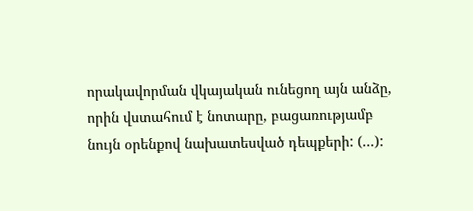որակավորման վկայական ունեցող այն անձը, որին վստահում է նոտարը, բացառությամբ նույն օրենքով նախատեսված դեպքերի: (...):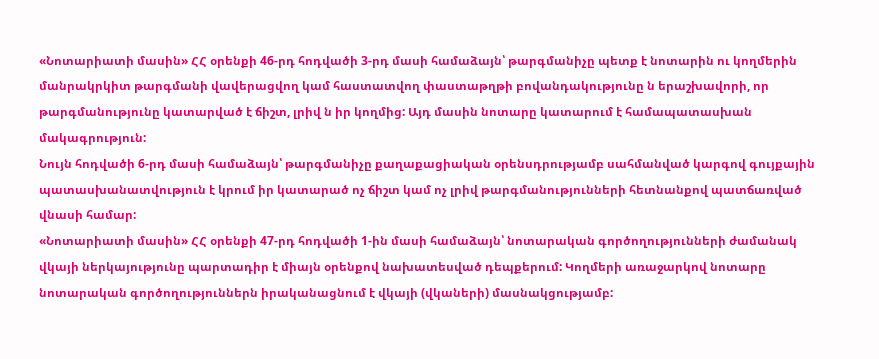«Նոտարիատի մասին» ՀՀ օրենքի 46-րդ հոդվածի 3-րդ մասի համաձայն՝ թարգմանիչը պետք է նոտարին ու կողմերին մանրակրկիտ թարգմանի վավերացվող կամ հաստատվող փաստաթղթի բովանդակությունը ն երաշխավորի, որ թարգմանությունը կատարված է ճիշտ, լրիվ ն իր կողմից: Այդ մասին նոտարը կատարում է համապատասխան մակագրություն:
Նույն հոդվածի 6-րդ մասի համաձայն՝ թարգմանիչը քաղաքացիական օրենսդրությամբ սահմանված կարգով գույքային պատասխանատվություն է կրում իր կատարած ոչ ճիշտ կամ ոչ լրիվ թարգմանությունների հետնանքով պատճառված վնասի համար:
«Նոտարիատի մասին» ՀՀ օրենքի 47-րդ հոդվածի 1-ին մասի համաձայն՝ նոտարական գործողությունների ժամանակ վկայի ներկայությունը պարտադիր է միայն օրենքով նախատեսված դեպքերում: Կողմերի առաջարկով նոտարը նոտարական գործողություններն իրականացնում է վկայի (վկաների) մասնակցությամբ: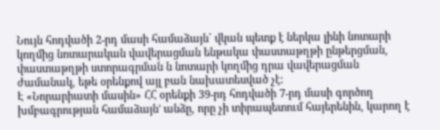Նույն հոդվածի 2-րդ մասի համաձայն` վկան պետք է ներկա լինի նոտարի կողմից նոտարական վավերացման ենթակա փաստաթղթի ընթերցման, փաստաթղթի ստորագրման ն նոտարի կողմից դրա վավերացման ժամանակ, եթե օրենքով այլ բան նախատեսված չէ:
Է «Նորարիատի մասին» ՀՀ օրենքի 39-րդ հոդվածի 7-րդ մասի գործող խմբագրության համաձայն' անձը, որը չի տիրապետում հայերենին, կարող է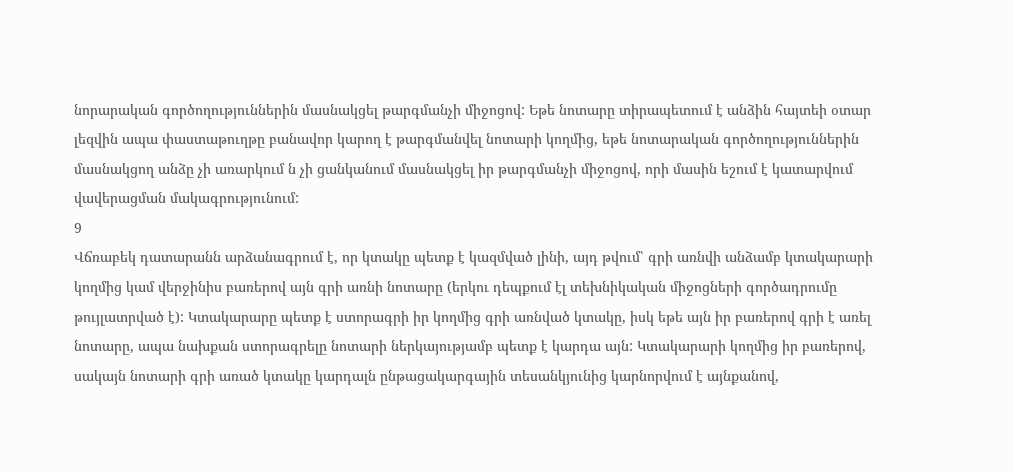նորարական գործողություններին մասնակցել թարգմանչի միջոցով: Եթե նոտարը տիրապետում է անձին հայտեի օտար լեզվին ապա փաստաթուղթը բանավոր կարող է թարգմանվել նոտարի կողմից, եթե նոտարական գործողություններին մասնակցող անձը չի առարկում ն չի ցանկանում մասնակցել իր թարգմանչի միջոցով, որի մասին եշում է կատարվում վավերացման մակագրությունում:
9
Վճռաբեկ դատարանն արձանագրում է, որ կտակը պետք է կազմված լինի, այդ թվում՝ գրի առնվի անձամբ կտակարարի կողմից կամ վերջինիս բառերով այն գրի առնի նոտարը (երկու դեպքում էլ տեխնիկական միջոցների գործադրումը թույլատրված է): Կտակարարը պետք է ստորագրի իր կողմից գրի առնված կտակը, իսկ եթե այն իր բառերով գրի է առել նոտարը, ապա նախքան ստորագրելը նոտարի ներկայությամբ պետք է կարդա այն: Կտակարարի կողմից իր բառերով, սակայն նոտարի գրի առած կտակը կարդալն ընթացակարգային տեսանկյունից կարնորվում է այնքանով,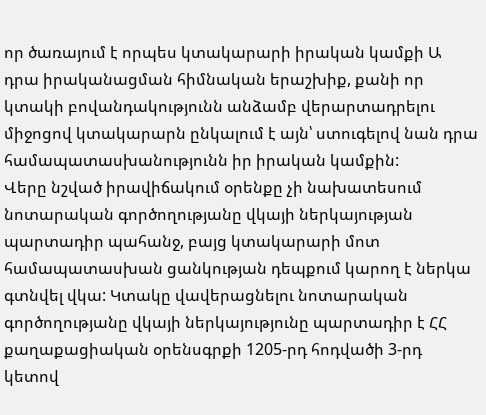որ ծառայում է որպես կտակարարի իրական կամքի Ա դրա իրականացման հիմնական երաշխիք, քանի որ կտակի բովանդակությունն անձամբ վերարտադրելու միջոցով կտակարարն ընկալում է այն՝ ստուգելով նան դրա համապատասխանությունն իր իրական կամքին:
Վերը նշված իրավիճակում օրենքը չի նախատեսում նոտարական գործողությանը վկայի ներկայության պարտադիր պահանջ, բայց կտակարարի մոտ համապատասխան ցանկության դեպքում կարող է ներկա գտնվել վկա: Կտակը վավերացնելու նոտարական գործողությանը վկայի ներկայությունը պարտադիր է ՀՀ քաղաքացիական օրենսգրքի 1205-րդ հոդվածի 3-րդ կետով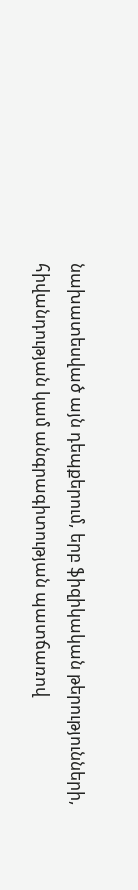նախատեսված այն դեպքերում, երբ ֆիզիկական թերությունների, հիվանդության կամ անգրագիտության պատճառով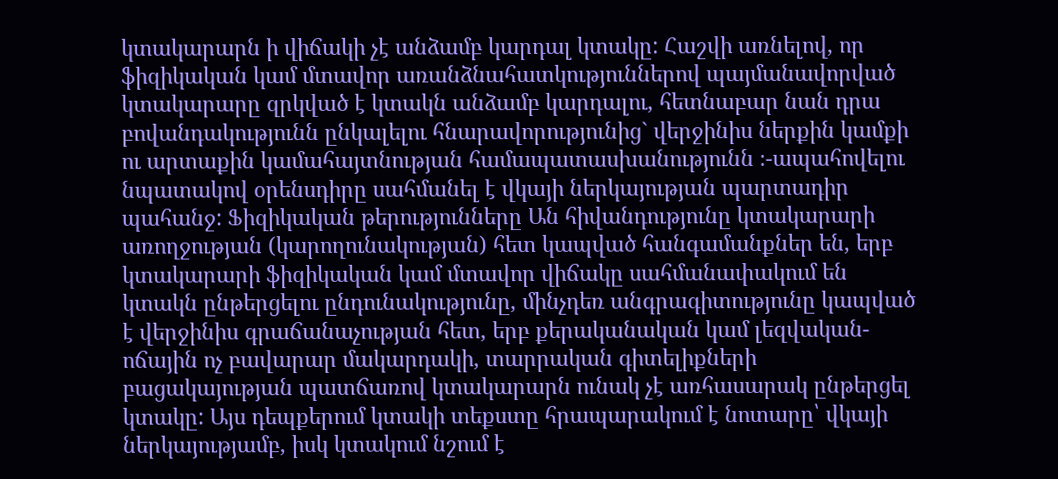կտակարարն ի վիճակի չէ անձամբ կարդալ կտակը: Հաշվի առնելով, որ ֆիզիկական կամ մտավոր առանձնահատկություններով պայմանավորված կտակարարը զրկված է կտակն անձամբ կարդալու, հետնաբար նան դրա բովանդակությունն ընկալելու հնարավորությունից` վերջինիս ներքին կամքի ու արտաքին կամահայտնության համապատասխանությունն ։-ապահովելու նպատակով օրենսդիրը սահմանել է վկայի ներկայության պարտադիր պահանջ: Ֆիզիկական թերությունները Ան հիվանդությունը կտակարարի առողջության (կարողունակության) հետ կապված հանգամանքներ են, երբ կտակարարի ֆիզիկական կամ մտավոր վիճակը սահմանափակում են կտակն ընթերցելու ընդունակությունը, մինչդեռ անգրագիտությունը կապված է վերջինիս գրաճանաչության հետ, երբ քերականական կամ լեզվական-ոճային ոչ բավարար մակարդակի, տարրական գիտելիքների բացակայության պատճառով կտակարարն ունակ չէ առհասարակ ընթերցել կտակը: Այս դեպքերում կտակի տեքստը հրապարակում է նոտարը՝ վկայի ներկայությամբ, իսկ կտակում նշում է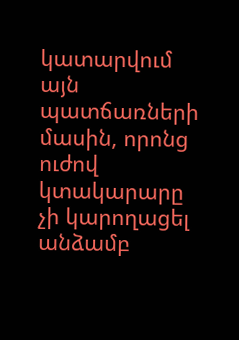կատարվում այն պատճառների մասին, որոնց ուժով կտակարարը չի կարողացել անձամբ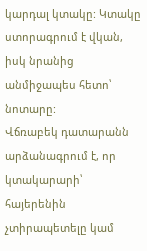կարդալ կտակը: Կտակը ստորագրում է վկան, իսկ նրանից անմիջապես հետո՝ նոտարը:
Վճռաբեկ դատարանն արձանագրում է, որ կտակարարի՝ հայերենին չտիրապետելը կամ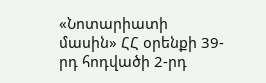«Նոտարիատի մասին» ՀՀ օրենքի 39-րդ հոդվածի 2-րդ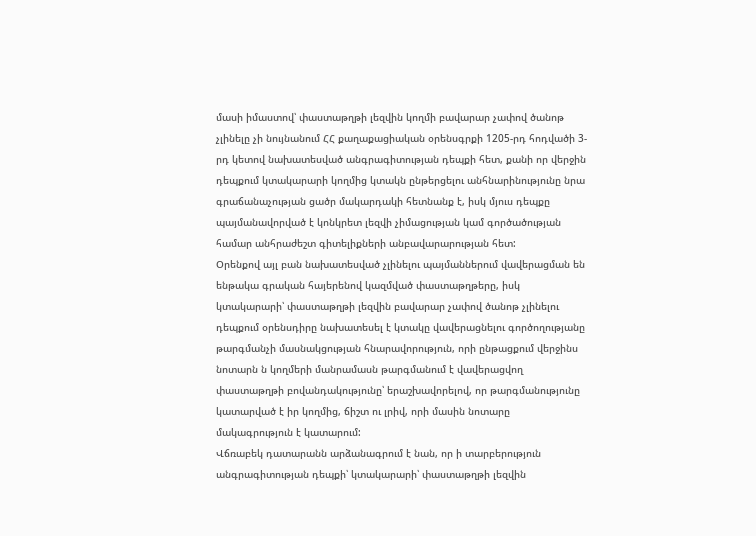մասի իմաստով՝ փաստաթղթի լեզվին կողմի բավարար չափով ծանոթ չլինելը չի նույնանում ՀՀ քաղաքացիական օրենսգրքի 1205-րդ հոդվածի 3-րդ կետով նախատեսված անգրագիտության դեպքի հետ, քանի որ վերջին դեպքում կտակարարի կողմից կտակն ընթերցելու անհնարինությունը նրա գրաճանաչության ցածր մակարդակի հետնանք է, իսկ մյուս դեպքը պայմանավորված է կոնկրետ լեզվի չիմացության կամ գործածության համար անհրաժեշտ գիտելիքների անբավարարության հետ:
Օրենքով այլ բան նախատեսված չլինելու պայմաններում վավերացման են ենթակա գրական հայերենով կազմված փաստաթղթերը, իսկ կտակարարի՝ փաստաթղթի լեզվին բավարար չափով ծանոթ չլինելու դեպքում օրենսդիրը նախատեսել է կտակը վավերացնելու գործողությանը թարգմանչի մասնակցության հնարավորություն, որի ընթացքում վերջինս նոտարն ն կողմերի մանրամասն թարգմանում է վավերացվող փաստաթղթի բովանդակությունը՝ երաշխավորելով, որ թարգմանությունը կատարված է իր կողմից, ճիշտ ու լրիվ, որի մասին նոտարը մակագրություն է կատարում:
Վճռաբեկ դատարանն արձանագրում է նան, որ ի տարբերություն անգրագիտության դեպքի՝ կտակարարի՝ փաստաթղթի լեզվին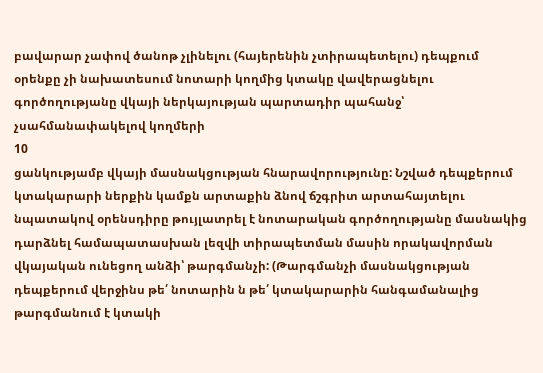բավարար չափով ծանոթ չլինելու (հայերենին չտիրապետելու) դեպքում օրենքը չի նախատեսում նոտարի կողմից կտակը վավերացնելու գործողությանը վկայի ներկայության պարտադիր պահանջ՝ չսահմանափակելով կողմերի
10
ցանկությամբ վկայի մասնակցության հնարավորությունը: Նշված դեպքերում կտակարարի ներքին կամքն արտաքին ձնով ճշգրիտ արտահայտելու նպատակով օրենսդիրը թույլատրել է նոտարական գործողությանը մասնակից դարձնել համապատասխան լեզվի տիրապետման մասին որակավորման վկայական ունեցող անձի՝ թարգմանչի: (Թարգմանչի մասնակցության դեպքերում վերջինս թե՛ նոտարին ն թե՛ կտակարարին հանգամանալից թարգմանում է կտակի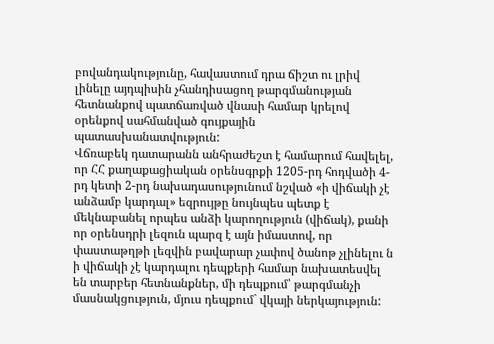բովանդակությունը, հավաստում դրա ճիշտ ու լրիվ լինելը այդպիսին չհանդիսացող թարգմանության հետնանքով պատճառված վնասի համար կրելով օրենքով սահմանված գույքային պատասխանատվություն:
Վճռաբեկ դատարանն անհրաժեշտ է համարում հավելել, որ ՀՀ քաղաքացիական օրենսգրքի 1205-րդ հոդվածի 4-րդ կետի 2-րդ նախադասությունում նշված «ի վիճակի չէ անձամբ կարդալ» եզրույթը նույնպես պետք է մեկնաբանել որպես անձի կարողություն (վիճակ), քանի որ օրենսդրի լեզուն պարզ է այն իմաստով, որ փաստաթղթի լեզվին բավարար չափով ծանոթ չլինելու ն ի վիճակի չէ կարդալու դեպքերի համար նախատեսվել են տարբեր հետնանքներ, մի դեպքում՝ թարգմանչի մասնակցություն, մյուս դեպքում` վկայի ներկայություն: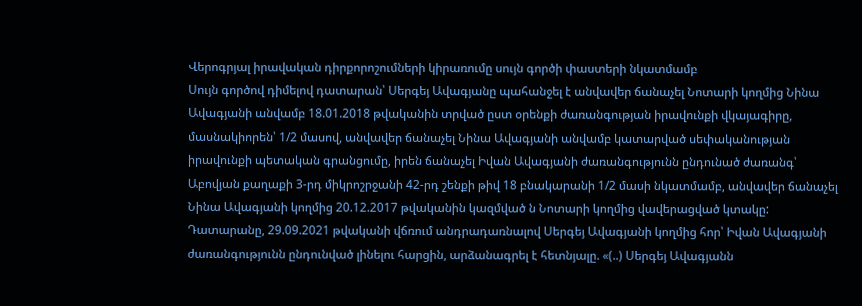Վերոգրյալ իրավական դիրքորոշումների կիրառումը սույն գործի փաստերի նկատմամբ
Սույն գործով դիմելով դատարան՝ Սերգեյ Ավագյանը պահանջել է անվավեր ճանաչել Նոտարի կողմից Նինա Ավագյանի անվամբ 18.01.2018 թվականին տրված ըստ օրենքի ժառանգության իրավունքի վկայագիրը, մասնակիորեն՝ 1/2 մասով, անվավեր ճանաչել Նինա Ավագյանի անվամբ կատարված սեփականության իրավունքի պետական գրանցումը, իրեն ճանաչել Իվան Ավագյանի ժառանգությունն ընդունած ժառանգ՝ Աբովյան քաղաքի 3-րդ միկրոշրջանի 42-րդ շենքի թիվ 18 բնակարանի 1/2 մասի նկատմամբ, անվավեր ճանաչել Նինա Ավագյանի կողմից 20.12.2017 թվականին կազմված ն Նոտարի կողմից վավերացված կտակը:
Դատարանը, 29.09.2021 թվականի վճռում անդրադառնալով Սերգեյ Ավագյանի կողմից հոր՝ Իվան Ավագյանի ժառանգությունն ընդունված լինելու հարցին, արձանագրել է հետնյալը. «(..) Սերգեյ Ավագյանն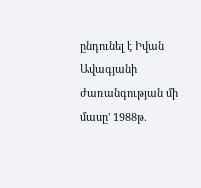ընդունել է Իվան Ավագյանի ժառանգության մի մասը' 1988թ.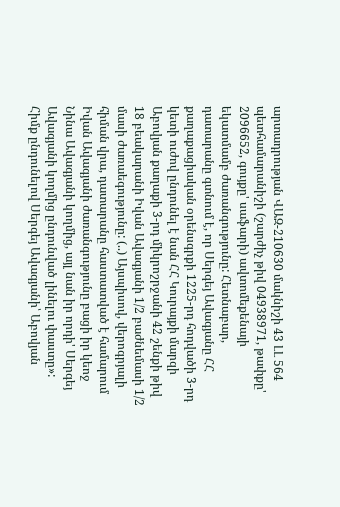արտադրության ՎԱԶ-210630 մակնիշի 43 ԼԼ 564 պետհամարանիշի (շարժիչ թիվ 04938971, թափքը' 2096652, գույքը' սաֆարի) ավտոմեքենայի եկատմամբ ժառանգությունը: Հետնաբար, դատարանը գտնում է, որ Սերգեյ Ավագյանը ՀՀ քաղաքացիական օրենսգրքի 1225-րդ հոդվածի 3-րդ կետի ուժով ընդունել է նան ՀՀ Կուրայքի մարզի Աբովյան քաղաքի 3-րդ միկրոշրջանի 42 շենքի թիվ 18 բեակարանի Իվան Ավագյանի 1/2 բաժնեմասի 1/2 մասի ժառաեգությունը: (..) Այսպիսով, վերոգրյալի հիման վրա, դատարանը հաստատված է համարում Իվան Ավագյանի ժառանգությունը բացի իր կեոջ Նինա Ավագյանի կողմից, այլ նան իր որդի' Սերգեյ Ավագյանի կողմից ընդունված լինելու փաստը»:
Հիմք ընդունելով Սերգեյ Ավագյանի՝ Աբովյան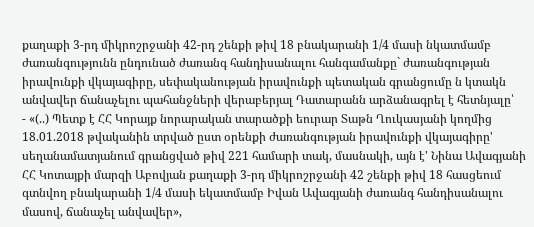քաղաքի 3-րդ միկրոշրջանի 42-րդ շենքի թիվ 18 բնակարանի 1/4 մասի նկատմամբ ժառանգությունն ընդունած ժառանգ հանդիսանալու հանգամանքը` ժառանգության իրավունքի վկայագիրը, սեփականության իրավունքի պետական գրանցումը ն կտակն անվավեր ճանաչելու պահանջների վերաբերյալ Դատարանն արձանագրել է հետնյալը՝
- «(..) Պետք է ՀՀ Կորայք նորարական տարածքի եուրար Տաթն Ղուկասյանի կողմից 18.01.2018 թվականին տրված ըստ օրենքի ժառանգության իրավունքի վկայագիրը' սեղանամատյանում գրանցված թիվ 221 համարի տակ, մասնակի, այն է' Նինա Ավագյանի ՀՀ Կոտայքի մարզի Աբովյան քաղաքի 3-րդ միկրոշրջանի 42 շենքի թիվ 18 հասցեում գտնվող բնակարանի 1/4 մասի եկատմամբ Իվան Ավագյանի ժառանգ հանդիսանալու մասով, ճանաչել անվավեր»,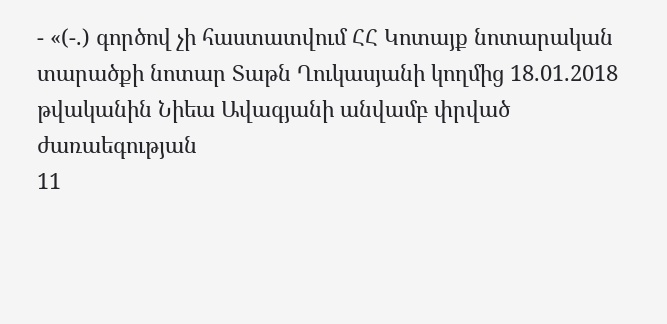- «(-.) գործով չի հաստատվում ՀՀ Կոտայք նոտարական տարածքի նոտար Տաթն Ղուկասյանի կողմից 18.01.2018 թվականին Նիեա Ավագյանի անվամբ փրված ժառաեգության
11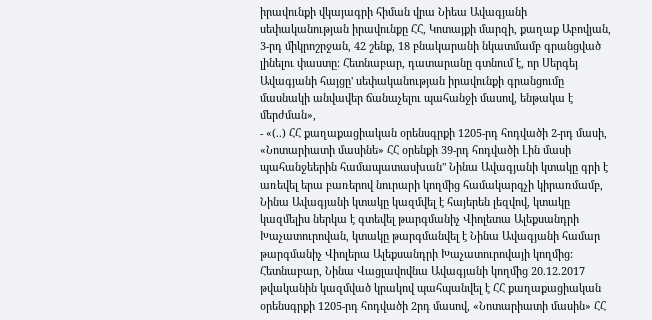իրավունքի վկայագրի հիման վրա Նիեա Ավագյանի սեփականության իրավունքը ՀՀ, Կոտայքի մարզի, քաղաք Աբովյան, 3-րդ միկրոշրջան, 42 շենք, 18 բնակարանի նկատմամբ գրանցված լինելու փաստը: Հետնաբար, դատարանը գտնում է, որ Սերգեյ Ավագյանի հայցը' սեփականության իրավունքի գրանցումը մասնակի անվավեր ճանաչելու պահանջի մասով, ենթակա է մերժման»,
- «(..) ՀՀ քաղաքացիական օրենսգրքի 1205-րդ հոդվածի 2-րդ մասի, «Նոտարիատի մասինե» ՀՀ օրենքի 39-րդ հոդվածի Լին մասի պահանջեերին համապատասխան" Նինա Ավագյանի կտակը գրի է առեվել երա բառերով նուրարի կողմից համակարգչի կիրառմամբ, Նինա Ավագյանի կտակը կազմվել է հայերեն լեզվով, կտակը կազմելիս ներկա է գտեվել թարգմանիչ Վիոլետա Ալեքսանդրի Խաչատուրովան, կտակը թարգմանվել է Նինա Ավագյանի համար թարգմանիչ Վիոլերա Ալեքսանդրի Խաչատուրովայի կողմից: Հետնաբար, Նինա Վացլավովնա Ավագյանի կողմից 20.12.2017 թվականին կազմված կրակով պահպանվել է ՀՀ քաղաքացիական օրենսգրքի 1205-րդ հոդվածի 2րդ մասով, «Նոտարիատի մասին» ՀՀ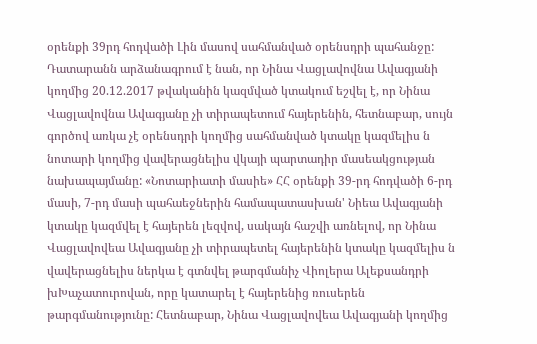օրենքի 39րդ հոդվածի Լին մասով սահմանված օրենսդրի պահանջը: Դատարանն արձանագրում է նան, որ Նինա Վացլավովնա Ավագյանի կողմից 20.12.2017 թվականին կազմված կտակում եշվել է, որ Նինա Վացլավովնա Ավագյանը չի տիրապետում հայերենին, հետնաբար, սույն գործով առկա չէ օրենսդրի կողմից սահմանված կտակը կազմելիս ն նոտարի կողմից վավերացնելիս վկայի պարտադիր մասեակցության նախապայմանը: «Նոտարիատի մասիե» ՀՀ օրենքի 39-րդ հոդվածի 6-րդ մասի, 7-րդ մասի պահաեջներին համապատասխան' Նիեա Ավագյանի կտակը կազմվել է հայերեն լեզվով, սակայն հաշվի առնելով, որ Նինա Վացլավովեա Ավագյանը չի տիրապետել հայերենին կտակը կազմելիս ն վավերացնելիս ներկա է գտնվել թարգմանիչ Վիոլերա Ալեքսանդրի խԽաչատուրովան, որը կատարել է հայերենից ռուսերեն թարգմանությունը: Հետնաբար, Նինա Վացլավովեա Ավագյանի կողմից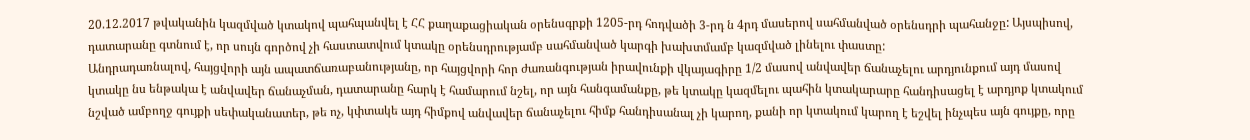20.12.2017 թվականին կազմված կտակով պահպանվել է ՀՀ քաղաքացիական օրենսգրքի 1205-րդ հոդվածի 3-րդ ն 4րդ մասերով սահմանված օրենսդրի պահանջը: Այսպիսով, դատարանը գտնում է, որ սույն գործով չի հաստատվում կտակը օրենսդրությամբ սահմանված կարգի խախտմամբ կազմված լինելու փաստը:
Անդրադառնալով, հայցվորի այն ապատճառաբանությանը, որ հայցվորի հոր ժառանգության իրավունքի վկայագիրը 1/2 մասով անվավեր ճանաչելու արդյունքում այդ մասով կտակը նս ենթակա է անվավեր ճանաչման, դատարանը հարկ է համարում նշել, որ այն հանգամանքը, թե կտակը կազմելու պահին կտակարարը հանդիսացել է արդյոք կտակում նշված ամբողջ գույքի սեփականատեր, թե ոչ, կփտակե այդ հիմքով անվավեր ճանաչելու հիմք հանդիսանալ չի կարող, քանի որ կտակում կարող է եշվել ինչպես այն գույքը, որը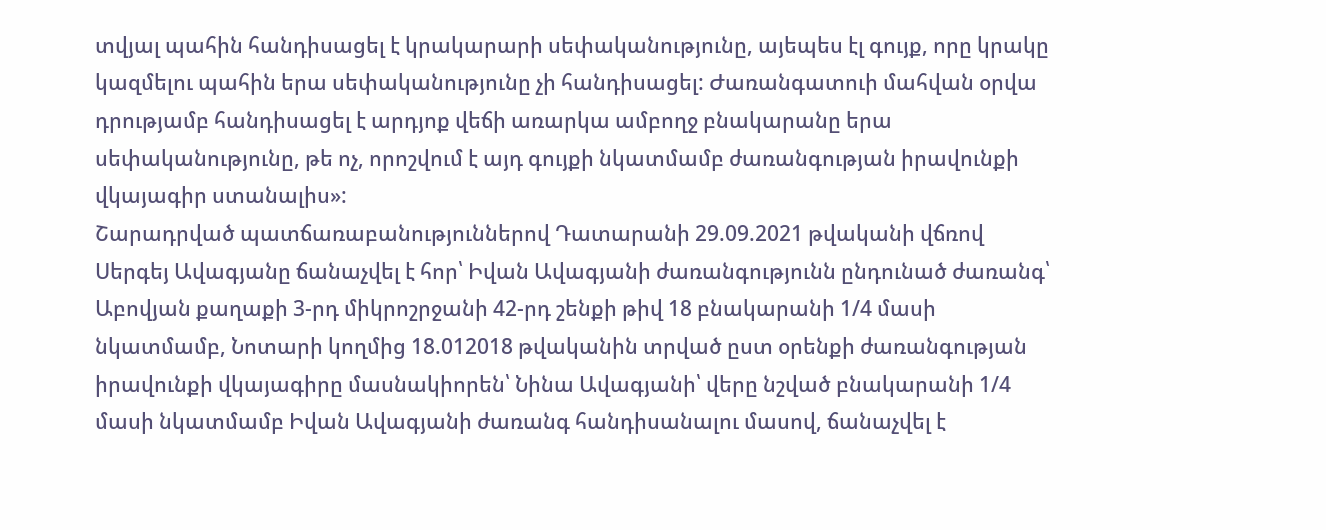տվյալ պահին հանդիսացել է կրակարարի սեփականությունը, այեպես էլ գույք, որը կրակը կազմելու պահին երա սեփականությունը չի հանդիսացել: Ժառանգատուի մահվան օրվա դրությամբ հանդիսացել է արդյոք վեճի առարկա ամբողջ բնակարանը երա սեփականությունը, թե ոչ, որոշվում է այդ գույքի նկատմամբ ժառանգության իրավունքի վկայագիր ստանալիս»:
Շարադրված պատճառաբանություններով Դատարանի 29.09.2021 թվականի վճռով Սերգեյ Ավագյանը ճանաչվել է հոր՝ Իվան Ավագյանի ժառանգությունն ընդունած ժառանգ՝ Աբովյան քաղաքի 3-րդ միկրոշրջանի 42-րդ շենքի թիվ 18 բնակարանի 1/4 մասի նկատմամբ, Նոտարի կողմից 18.012018 թվականին տրված ըստ օրենքի ժառանգության իրավունքի վկայագիրը մասնակիորեն՝ Նինա Ավագյանի՝ վերը նշված բնակարանի 1/4 մասի նկատմամբ Իվան Ավագյանի ժառանգ հանդիսանալու մասով, ճանաչվել է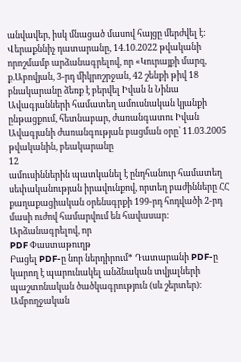անվավեր, իսկ մնացած մասով հայցը մերժվել է:
Վերաքննիչ դատարանը, 14.10.2022 թվականի որոշմամբ արձանագրելով, որ «Կուրայքի մարզ, ք.Աբովյան, 3-րդ միկրոշրջան, 42 շենքի թիվ 18 բնակարանը ձեռք է բերվել Իվան ն Նինա Ավագյանների համատեղ ամուսնական կյանքի ընթացքում, հետնաբար, ժառանգատու Իվան Ավագյանի ժառանգության բացման օրը՝ 11.03.2005 թվականին, բեակարանը
12
ամուսիններին պատկանել է ընդհանուր համատեղ սեփականության իրավունքով, որտեղ բաժինները ՀՀ քաղաքացիական օրենսգրքի 199-րդ հոդվածի 2-րդ մասի ուժով համարվում են հավասար: Արձանագրելով, որ
PDF Փաստաթուղթ
Բացել PDF-ը նոր ներդիրում* Դատարանի PDF-ը կարող է պարունակել անձնական տվյալների պաշտոնական ծածկագրություն (սև շերտեր)։ Ամբողջական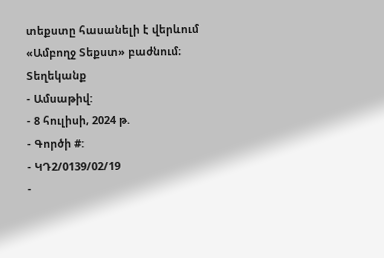տեքստը հասանելի է վերևում «Ամբողջ Տեքստ» բաժնում։
Տեղեկանք
- Ամսաթիվ:
- 8 հուլիսի, 2024 թ.
- Գործի #:
- ԿԴ2/0139/02/19
-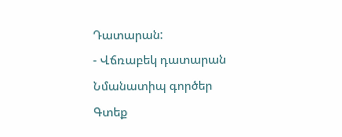Դատարան:
- Վճռաբեկ դատարան
Նմանատիպ գործեր
Գտեք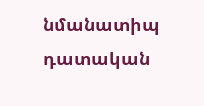նմանատիպ դատական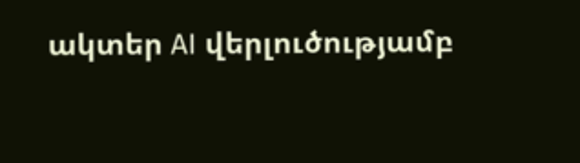ակտեր AI վերլուծությամբ